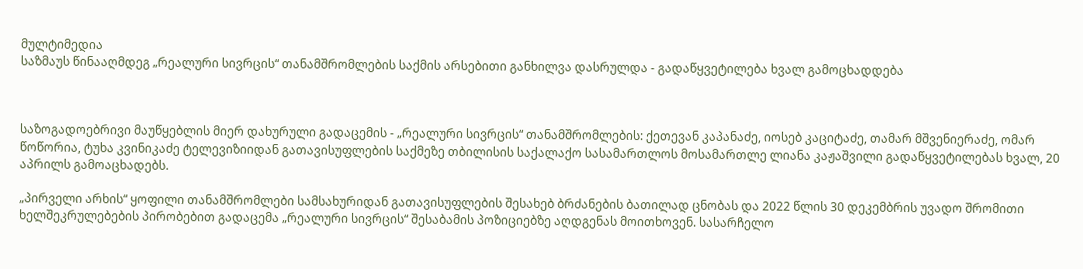მულტიმედია
საზმაუს წინააღმდეგ „რეალური სივრცის“ თანამშრომლების საქმის არსებითი განხილვა დასრულდა - გადაწყვეტილება ხვალ გამოცხადდება



საზოგადოებრივი მაუწყებლის მიერ დახურული გადაცემის - „რეალური სივრცის“ თანამშრომლების: ქეთევან კაპანაძე, იოსებ კაციტაძე, თამარ მშვენიერაძე, ომარ წოწორია, ტუხა კვინიკაძე ტელევიზიიდან გათავისუფლების საქმეზე თბილისის საქალაქო სასამართლოს მოსამართლე ლიანა კაჟაშვილი გადაწყვეტილებას ხვალ, 20 აპრილს გამოაცხადებს.

„პირველი არხის“ ყოფილი თანამშრომლები სამსახურიდან გათავისუფლების შესახებ ბრძანების ბათილად ცნობას და 2022 წლის 30 დეკემბრის უვადო შრომითი ხელშეკრულებების პირობებით გადაცემა „რეალური სივრცის“ შესაბამის პოზიციებზე აღდგენას მოითხოვენ. სასარჩელო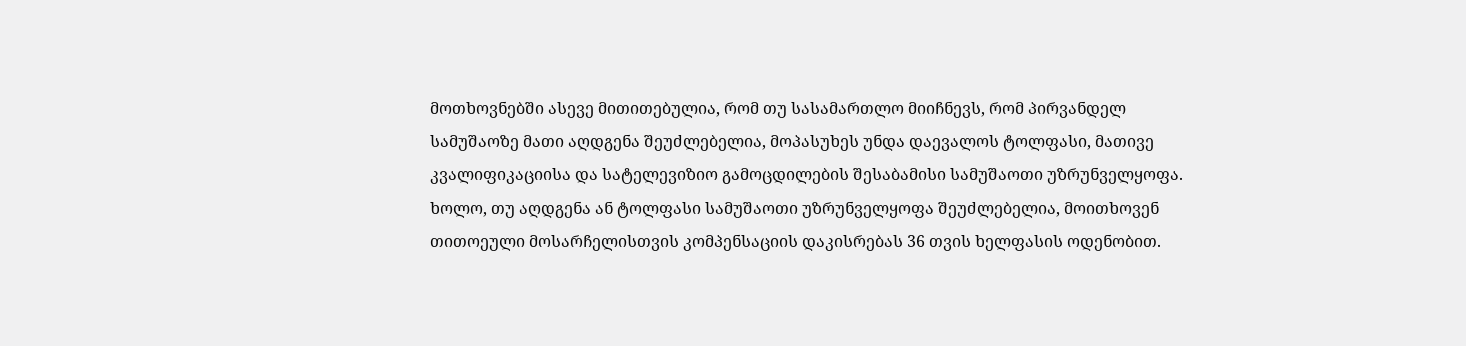მოთხოვნებში ასევე მითითებულია, რომ თუ სასამართლო მიიჩნევს, რომ პირვანდელ სამუშაოზე მათი აღდგენა შეუძლებელია, მოპასუხეს უნდა დაევალოს ტოლფასი, მათივე კვალიფიკაციისა და სატელევიზიო გამოცდილების შესაბამისი სამუშაოთი უზრუნველყოფა. ხოლო, თუ აღდგენა ან ტოლფასი სამუშაოთი უზრუნველყოფა შეუძლებელია, მოითხოვენ თითოეული მოსარჩელისთვის კომპენსაციის დაკისრებას 36 თვის ხელფასის ოდენობით.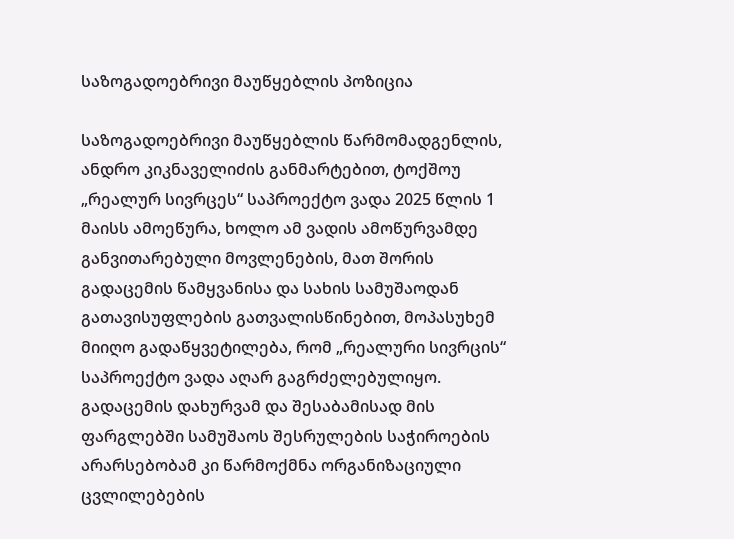საზოგადოებრივი მაუწყებლის პოზიცია

საზოგადოებრივი მაუწყებლის წარმომადგენლის, ანდრო კიკნაველიძის განმარტებით, ტოქშოუ „რეალურ სივრცეს“ საპროექტო ვადა 2025 წლის 1 მაისს ამოეწურა, ხოლო ამ ვადის ამოწურვამდე განვითარებული მოვლენების, მათ შორის გადაცემის წამყვანისა და სახის სამუშაოდან გათავისუფლების გათვალისწინებით, მოპასუხემ მიიღო გადაწყვეტილება, რომ „რეალური სივრცის“ საპროექტო ვადა აღარ გაგრძელებულიყო. გადაცემის დახურვამ და შესაბამისად მის ფარგლებში სამუშაოს შესრულების საჭიროების არარსებობამ კი წარმოქმნა ორგანიზაციული ცვლილებების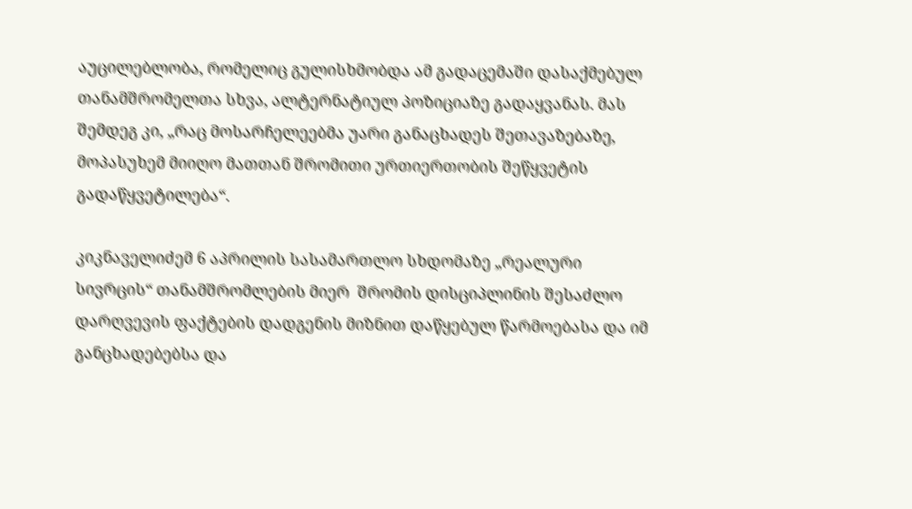აუცილებლობა, რომელიც გულისხმობდა ამ გადაცემაში დასაქმებულ თანამშრომელთა სხვა, ალტერნატიულ პოზიციაზე გადაყვანას. მას შემდეგ კი, „რაც მოსარჩელეებმა უარი განაცხადეს შეთავაზებაზე, მოპასუხემ მიიღო მათთან შრომითი ურთიერთობის შეწყვეტის გადაწყვეტილება“.

კიკნაველიძემ 6 აპრილის სასამართლო სხდომაზე „რეალური სივრცის“ თანამშრომლების მიერ  შრომის დისციპლინის შესაძლო დარღვევის ფაქტების დადგენის მიზნით დაწყებულ წარმოებასა და იმ განცხადებებსა და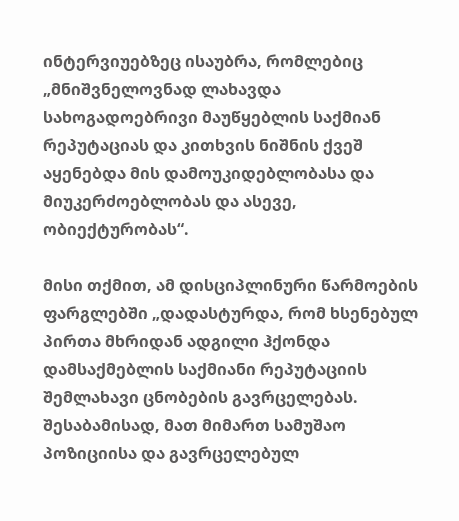ინტერვიუებზეც ისაუბრა, რომლებიც „მნიშვნელოვნად ლახავდა სახოგადოებრივი მაუწყებლის საქმიან რეპუტაციას და კითხვის ნიშნის ქვეშ აყენებდა მის დამოუკიდებლობასა და მიუკერძოებლობას და ასევე, ობიექტურობას“.

მისი თქმით, ამ დისციპლინური წარმოების ფარგლებში „დადასტურდა, რომ ხსენებულ პირთა მხრიდან ადგილი ჰქონდა დამსაქმებლის საქმიანი რეპუტაციის შემლახავი ცნობების გავრცელებას. შესაბამისად, მათ მიმართ სამუშაო პოზიციისა და გავრცელებულ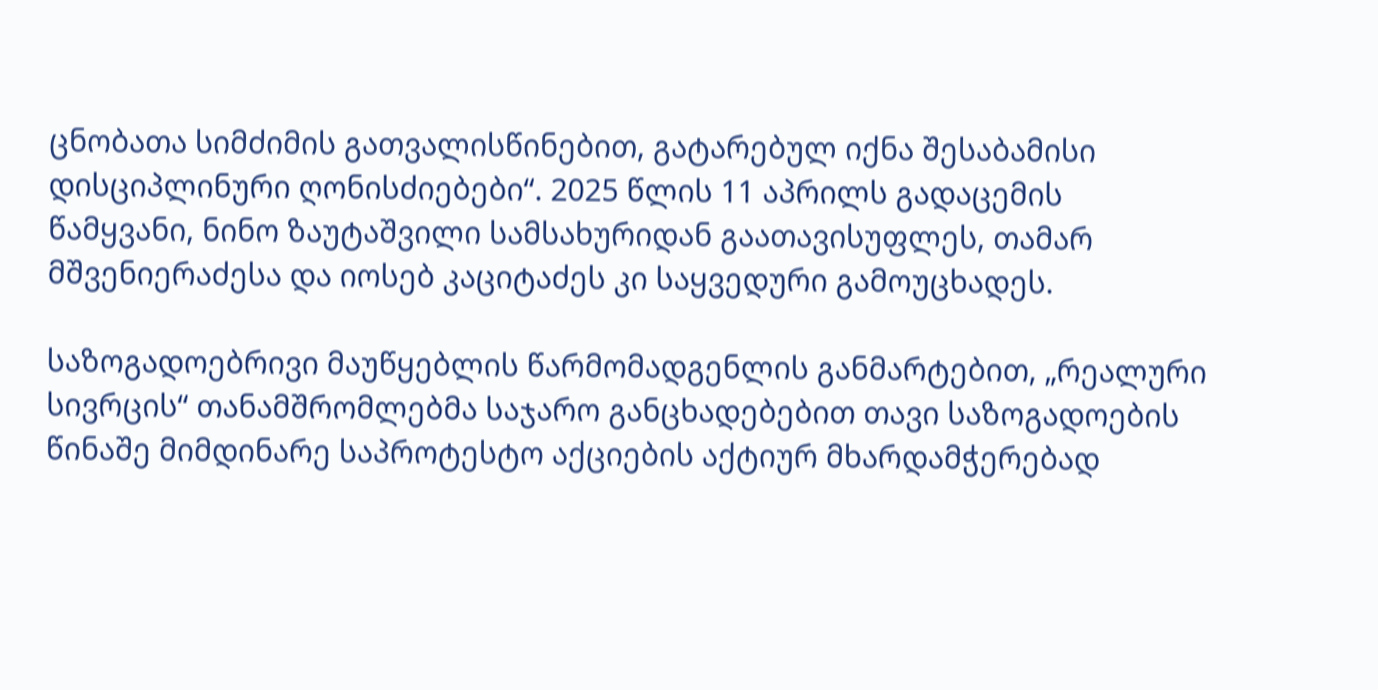ცნობათა სიმძიმის გათვალისწინებით, გატარებულ იქნა შესაბამისი დისციპლინური ღონისძიებები“. 2025 წლის 11 აპრილს გადაცემის წამყვანი, ნინო ზაუტაშვილი სამსახურიდან გაათავისუფლეს, თამარ მშვენიერაძესა და იოსებ კაციტაძეს კი საყვედური გამოუცხადეს.

საზოგადოებრივი მაუწყებლის წარმომადგენლის განმარტებით, „რეალური სივრცის“ თანამშრომლებმა საჯარო განცხადებებით თავი საზოგადოების წინაშე მიმდინარე საპროტესტო აქციების აქტიურ მხარდამჭერებად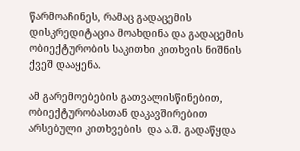წარმოაჩინეს, რამაც გადაცემის დისკრედიტაცია მოახდინა და გადაცემის ობიექტურობის საკითხი კითხვის ნიშნის ქვეშ დააყენა.

ამ გარემოებების გათვალისწინებით, ობიექტურობასთან დაკავშირებით არსებული კითხვების  და ა.შ. გადაწყდა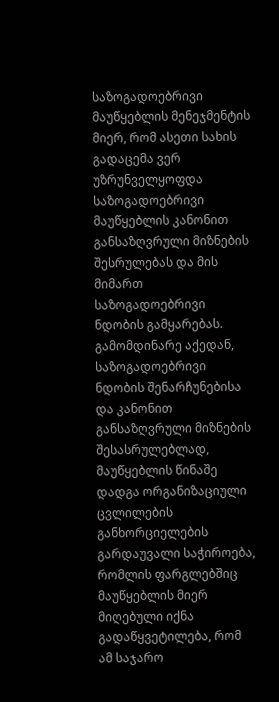საზოგადოებრივი მაუწყებლის მენეჯმენტის მიერ, რომ ასეთი სახის გადაცემა ვერ უზრუნველყოფდა საზოგადოებრივი მაუწყებლის კანონით განსაზღვრული მიზნების შესრულებას და მის მიმართ საზოგადოებრივი ნდობის გამყარებას. გამომდინარე აქედან, საზოგადოებრივი ნდობის შენარჩუნებისა და კანონით განსაზღვრული მიზნების შესასრულებლად, მაუწყებლის წინაშე დადგა ორგანიზაციული ცვლილების განხორციელების გარდაუვალი საჭიროება, რომლის ფარგლებშიც მაუწყებლის მიერ მიღებული იქნა გადაწყვეტილება, რომ ამ საჯარო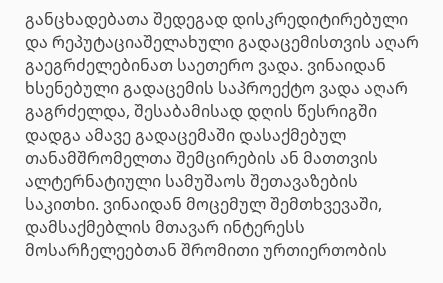განცხადებათა შედეგად დისკრედიტირებული და რეპუტაციაშელახული გადაცემისთვის აღარ გაეგრძელებინათ საეთერო ვადა. ვინაიდან ხსენებული გადაცემის საპროექტო ვადა აღარ გაგრძელდა, შესაბამისად დღის წესრიგში დადგა ამავე გადაცემაში დასაქმებულ თანამშრომელთა შემცირების ან მათთვის ალტერნატიული სამუშაოს შეთავაზების საკითხი. ვინაიდან მოცემულ შემთხვევაში, დამსაქმებლის მთავარ ინტერესს მოსარჩელეებთან შრომითი ურთიერთობის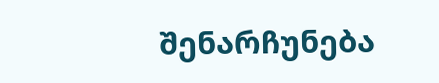შენარჩუნება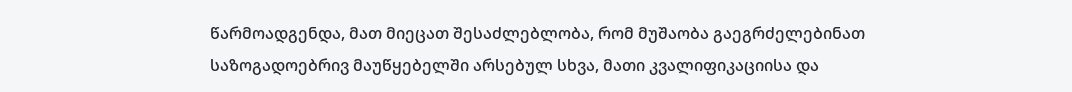წარმოადგენდა, მათ მიეცათ შესაძლებლობა, რომ მუშაობა გაეგრძელებინათ საზოგადოებრივ მაუწყებელში არსებულ სხვა, მათი კვალიფიკაციისა და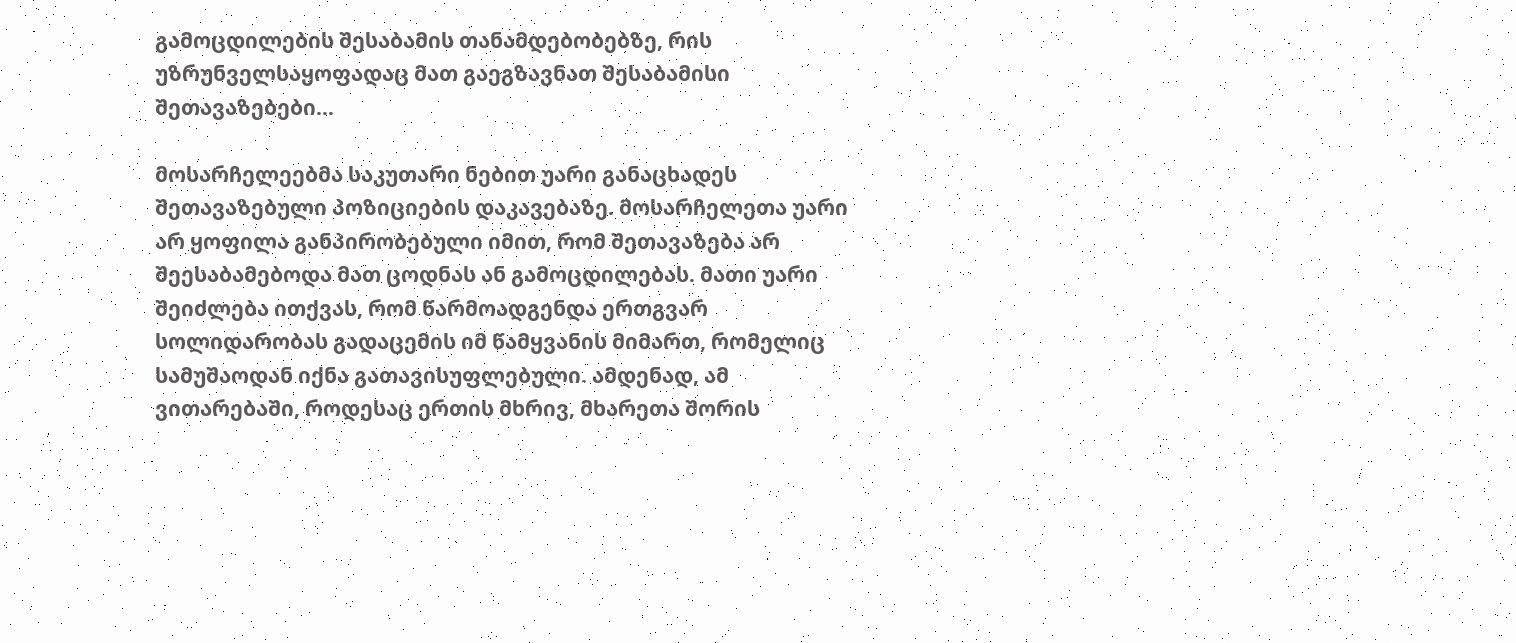გამოცდილების შესაბამის თანამდებობებზე, რის უზრუნველსაყოფადაც მათ გაეგზავნათ შესაბამისი შეთავაზებები…

მოსარჩელეებმა საკუთარი ნებით უარი განაცხადეს შეთავაზებული პოზიციების დაკავებაზე. მოსარჩელეთა უარი არ ყოფილა განპირობებული იმით, რომ შეთავაზება არ შეესაბამებოდა მათ ცოდნას ან გამოცდილებას. მათი უარი შეიძლება ითქვას, რომ წარმოადგენდა ერთგვარ სოლიდარობას გადაცემის იმ წამყვანის მიმართ, რომელიც სამუშაოდან იქნა გათავისუფლებული. ამდენად, ამ ვითარებაში, როდესაც ერთის მხრივ, მხარეთა შორის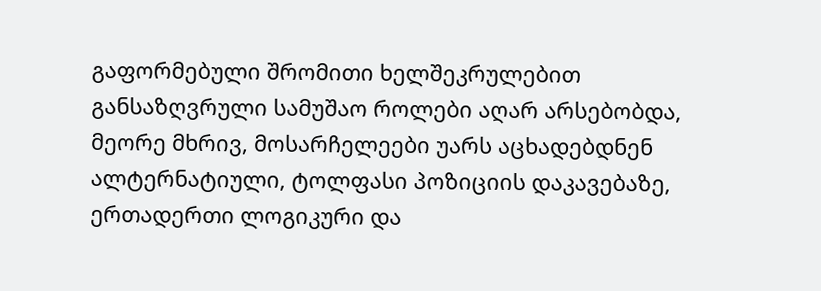გაფორმებული შრომითი ხელშეკრულებით განსაზღვრული სამუშაო როლები აღარ არსებობდა, მეორე მხრივ, მოსარჩელეები უარს აცხადებდნენ ალტერნატიული, ტოლფასი პოზიციის დაკავებაზე, ერთადერთი ლოგიკური და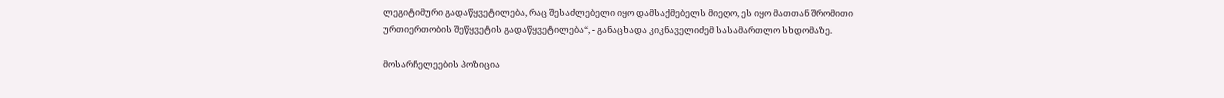ლეგიტიმური გადაწყვეტილება, რაც შესაძლებელი იყო დამსაქმებელს მიეღო, ეს იყო მათთან შრომითი ურთიერთობის შეწყვეტის გადაწყვეტილება“, - განაცხადა კიკნაველიძემ სასამართლო სხდომაზე.

მოსარჩელეების პოზიცია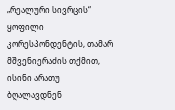„რეალური სივრცის“ ყოფილი კორესპონდენტის, თამარ მშვენიერაძის თქმით, ისინი არათუ ბღალავდნენ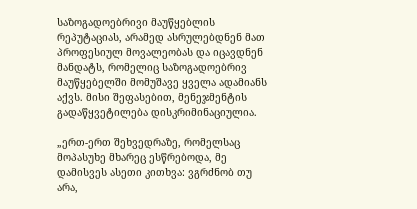საზოგადოებრივი მაუწყებლის რეპუტაციას, არამედ ასრულებდნენ მათ პროფესიულ მოვალეობას და იცავდნენ მანდატს, რომელიც საზოგადოებრივ მაუწყებელში მომუშავე ყველა ადამიანს აქვს. მისი შეფასებით, მენეჯმენტის გადაწყვეტილება დისკრიმინაციულია.

„ერთ-ერთ შეხვედრაზე, რომელსაც მოპასუხე მხარეც ესწრებოდა, მე დამისვეს ასეთი კითხვა: ვგრძნობ თუ არა,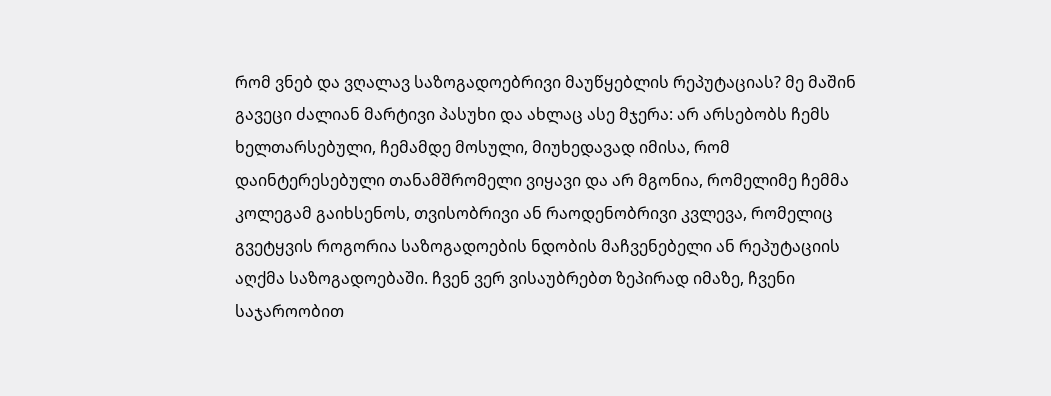რომ ვნებ და ვღალავ საზოგადოებრივი მაუწყებლის რეპუტაციას? მე მაშინ გავეცი ძალიან მარტივი პასუხი და ახლაც ასე მჯერა: არ არსებობს ჩემს ხელთარსებული, ჩემამდე მოსული, მიუხედავად იმისა, რომ დაინტერესებული თანამშრომელი ვიყავი და არ მგონია, რომელიმე ჩემმა კოლეგამ გაიხსენოს, თვისობრივი ან რაოდენობრივი კვლევა, რომელიც გვეტყვის როგორია საზოგადოების ნდობის მაჩვენებელი ან რეპუტაციის აღქმა საზოგადოებაში. ჩვენ ვერ ვისაუბრებთ ზეპირად იმაზე, ჩვენი საჯაროობით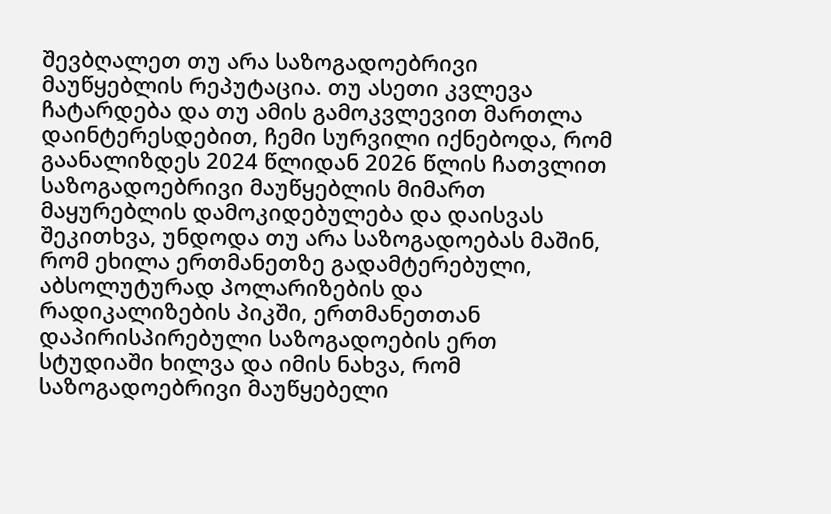შევბღალეთ თუ არა საზოგადოებრივი მაუწყებლის რეპუტაცია. თუ ასეთი კვლევა ჩატარდება და თუ ამის გამოკვლევით მართლა დაინტერესდებით, ჩემი სურვილი იქნებოდა, რომ გაანალიზდეს 2024 წლიდან 2026 წლის ჩათვლით საზოგადოებრივი მაუწყებლის მიმართ მაყურებლის დამოკიდებულება და დაისვას შეკითხვა, უნდოდა თუ არა საზოგადოებას მაშინ, რომ ეხილა ერთმანეთზე გადამტერებული, აბსოლუტურად პოლარიზების და რადიკალიზების პიკში, ერთმანეთთან დაპირისპირებული საზოგადოების ერთ სტუდიაში ხილვა და იმის ნახვა, რომ საზოგადოებრივი მაუწყებელი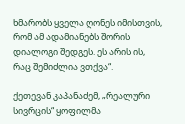ხმარობს ყველა ღონეს იმისთვის, რომ ამ ადამიანებს შორის დიალოგი შედგეს. ეს არის ის, რაც შემიძლია ვთქვა“.

ქეთევან კაპანაძემ, „რეალური სივრცის“ ყოფილმა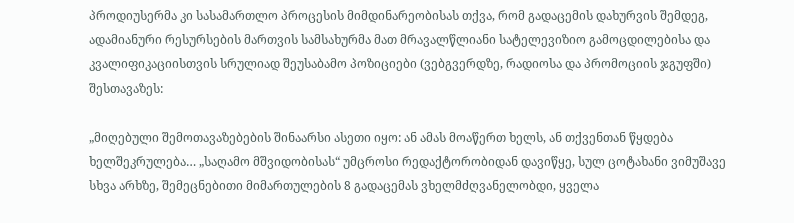პროდიუსერმა კი სასამართლო პროცესის მიმდინარეობისას თქვა, რომ გადაცემის დახურვის შემდეგ, ადამიანური რესურსების მართვის სამსახურმა მათ მრავალწლიანი სატელევიზიო გამოცდილებისა და კვალიფიკაციისთვის სრულიად შეუსაბამო პოზიციები (ვებგვერდზე, რადიოსა და პრომოციის ჯგუფში) შესთავაზეს:

„მიღებული შემოთავაზებების შინაარსი ასეთი იყო: ან ამას მოაწერთ ხელს, ან თქვენთან წყდება ხელშეკრულება… „საღამო მშვიდობისას“ უმცროსი რედაქტორობიდან დავიწყე, სულ ცოტახანი ვიმუშავე სხვა არხზე, შემეცნებითი მიმართულების 8 გადაცემას ვხელმძღვანელობდი, ყველა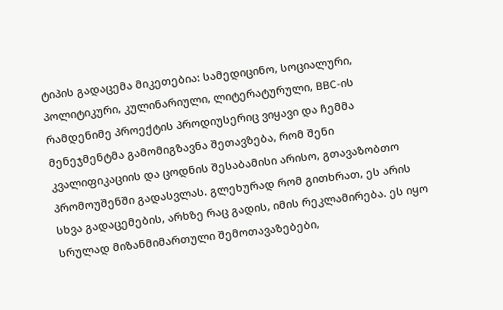ტიპის გადაცემა მიკეთებია: სამედიცინო, სოციალური, პოლიტიკური, კულინარიული, ლიტერატურული, BBC-ის რამდენიმე პროექტის პროდიუსერიც ვიყავი და ჩემმა მენეჯმენტმა გამომიგზავნა შეთავზება, რომ შენი კვალიფიკაციის და ცოდნის შესაბამისი არისო, გთავაზობთო პრომოუშენში გადასვლას. გლეხურად რომ გითხრათ, ეს არის სხვა გადაცემების, არხზე რაც გადის, იმის რეკლამირება. ეს იყო სრულად მიზანმიმართული შემოთავაზებები,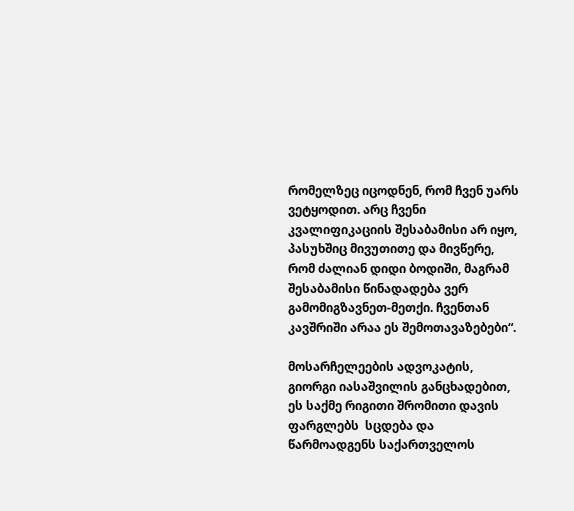რომელზეც იცოდნენ, რომ ჩვენ უარს ვეტყოდით. არც ჩვენი კვალიფიკაციის შესაბამისი არ იყო, პასუხშიც მივუთითე და მივწერე, რომ ძალიან დიდი ბოდიში, მაგრამ შესაბამისი წინადადება ვერ გამომიგზავნეთ-მეთქი. ჩვენთან კავშრიში არაა ეს შემოთავაზებები“.

მოსარჩელეების ადვოკატის, გიორგი იასაშვილის განცხადებით, ეს საქმე რიგითი შრომითი დავის ფარგლებს  სცდება და წარმოადგენს საქართველოს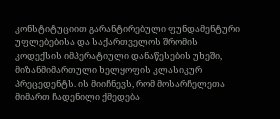კონსტიტუციით გარანტირებული ფუნდამენტური უფლებებისა და საქართველოს შრომის კოდექსის იმპერატიული დანაწესების უხეში, მიზანმიმართული ხელყოფის კლასიკურ პრეცედენტს. ის მიიჩნევს, რომ მოსარჩელეთა მიმართ ჩადენილი ქმედება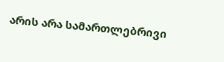არის არა სამართლებრივი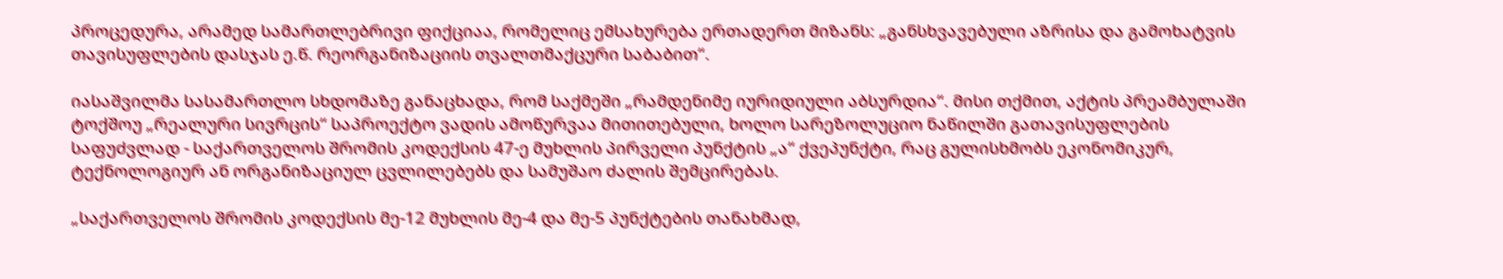პროცედურა, არამედ სამართლებრივი ფიქციაა, რომელიც ემსახურება ერთადერთ მიზანს: „განსხვავებული აზრისა და გამოხატვის თავისუფლების დასჯას ე.წ. რეორგანიზაციის თვალთმაქცური საბაბით“.

იასაშვილმა სასამართლო სხდომაზე განაცხადა, რომ საქმეში „რამდენიმე იურიდიული აბსურდია“. მისი თქმით, აქტის პრეამბულაში ტოქშოუ „რეალური სივრცის“ საპროექტო ვადის ამოწურვაა მითითებული, ხოლო სარეზოლუციო ნაწილში გათავისუფლების საფუძვლად - საქართველოს შრომის კოდექსის 47-ე მუხლის პირველი პუნქტის „ა“ ქვეპუნქტი, რაც გულისხმობს ეკონომიკურ, ტექნოლოგიურ ან ორგანიზაციულ ცვლილებებს და სამუშაო ძალის შემცირებას.

„საქართველოს შრომის კოდექსის მე-12 მუხლის მე-4 და მე-5 პუნქტების თანახმად,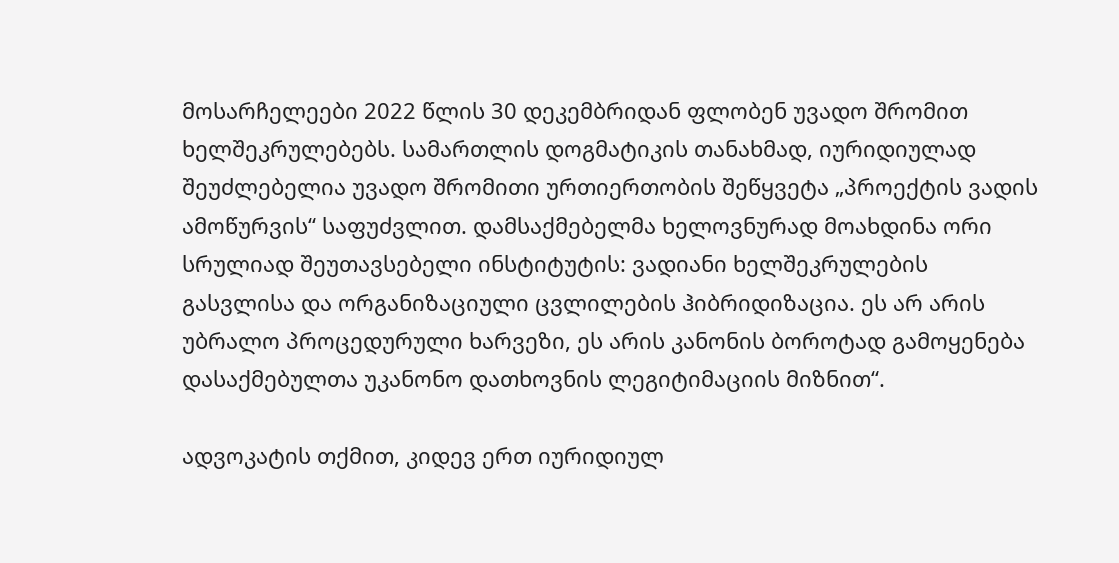მოსარჩელეები 2022 წლის 30 დეკემბრიდან ფლობენ უვადო შრომით ხელშეკრულებებს. სამართლის დოგმატიკის თანახმად, იურიდიულად შეუძლებელია უვადო შრომითი ურთიერთობის შეწყვეტა „პროექტის ვადის ამოწურვის“ საფუძვლით. დამსაქმებელმა ხელოვნურად მოახდინა ორი სრულიად შეუთავსებელი ინსტიტუტის: ვადიანი ხელშეკრულების გასვლისა და ორგანიზაციული ცვლილების ჰიბრიდიზაცია. ეს არ არის უბრალო პროცედურული ხარვეზი, ეს არის კანონის ბოროტად გამოყენება დასაქმებულთა უკანონო დათხოვნის ლეგიტიმაციის მიზნით“.

ადვოკატის თქმით, კიდევ ერთ იურიდიულ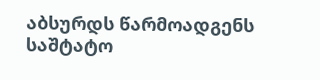აბსურდს წარმოადგენს საშტატო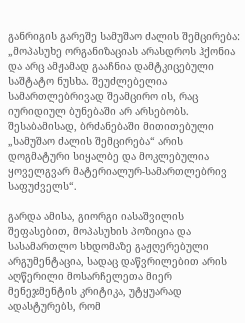განრიგის გარეშე სამუშაო ძალის შემცირება: „მოპასუხე ორგანიზაციას არასდროს ჰქონია და არც ამჟამად გააჩნია დამტკიცებული საშტატო ნუსხა. შეუძლებელია სამართლებრივად შეამცირო ის, რაც იურიდიულ ბუნებაში არ არსებობს. შესაბამისად, ბრძანებაში მითითებული „სამუშაო ძალის შემცირება“ არის დოგმატური სიყალბე და მოკლებულია ყოველგვარ მატერიალურ-სამართლებრივ საფუძველს“.

გარდა ამისა, გიორგი იასაშვილის შეფასებით, მოპასუხის პოზიცია და სასამართლო სხდომაზე გაჟღერებული არგუმენტაცია, სადაც დაწვრილებით არის აღწერილი მოსარჩელეთა მიერ მენეჯმენტის კრიტიკა, უტყუარად ადასტურებს, რომ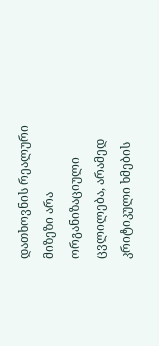დათხოვნის რეალური მიზეზი არა ორგანიზაციული ცვლილება, არამედ კრიტიკული ხმების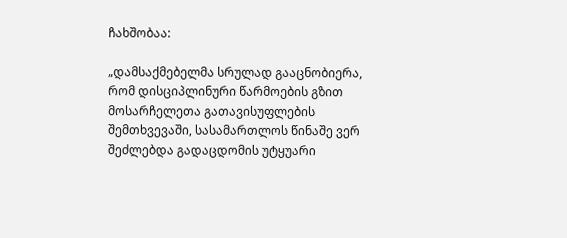ჩახშობაა:

„დამსაქმებელმა სრულად გააცნობიერა, რომ დისციპლინური წარმოების გზით მოსარჩელეთა გათავისუფლების შემთხვევაში, სასამართლოს წინაშე ვერ შეძლებდა გადაცდომის უტყუარი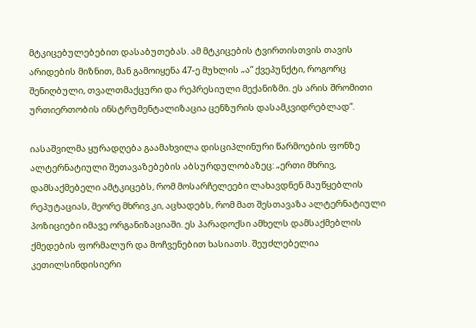მტკიცებულებებით დასაბუთებას. ამ მტკიცების ტვირთისთვის თავის არიდების მიზნით, მან გამოიყენა 47-ე მუხლის „ა“ ქვეპუნქტი, როგორც შენიღბული, თვალთმაქცური და რეპრესიული მექანიზმი. ეს არის შრომითი ურთიერთობის ინსტრუმენტალიზაცია ცენზურის დასამკვიდრებლად“.

იასაშვილმა ყურადღება გაამახვილა დისციპლინური წარმოების ფონზე ალტერნატიული შეთავაზებების აბსურდულობაზეც: „ერთი მხრივ, დამსაქმებელი ამტკიცებს, რომ მოსარჩელეები ლახავდნენ მაუწყებლის რეპუტაციას, მეორე მხრივ კი, აცხადებს, რომ მათ შესთავაზა ალტერნატიული პოზიციები იმავე ორგანიზაციაში. ეს პარადოქსი ამხელს დამსაქმებლის ქმედების ფორმალურ და მოჩვენებით ხასიათს. შეუძლებელია კეთილსინდისიერი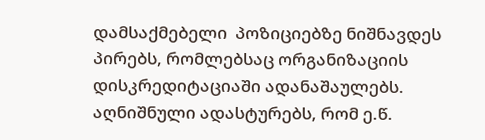დამსაქმებელი  პოზიციებზე ნიშნავდეს პირებს, რომლებსაც ორგანიზაციის დისკრედიტაციაში ადანაშაულებს. აღნიშნული ადასტურებს, რომ ე.წ.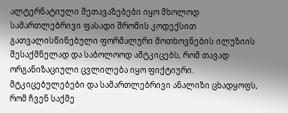ალტერნატიული შეთავაზებები იყო მხოლოდ სამართლებრივი ფასადი შრომის კოდექსით გათვალისწინებული ფორმალური მოთხოვნების ილუზიის შესაქმნელად და საბოლოოდ ამტკიცებს, რომ თავად ორგანიზაციული ცვლილება იყო ფიქტიური. მტკიცებულებები და სამართლებრივი ანალიზი ცხადყოფს, რომ ჩვენ საქმე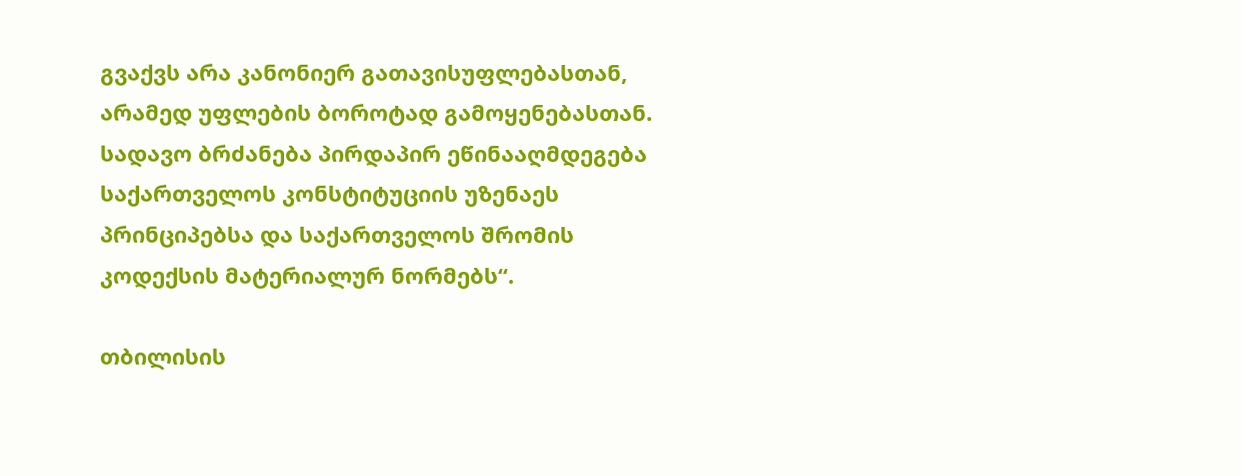გვაქვს არა კანონიერ გათავისუფლებასთან, არამედ უფლების ბოროტად გამოყენებასთან. სადავო ბრძანება პირდაპირ ეწინააღმდეგება საქართველოს კონსტიტუციის უზენაეს პრინციპებსა და საქართველოს შრომის კოდექსის მატერიალურ ნორმებს“.

თბილისის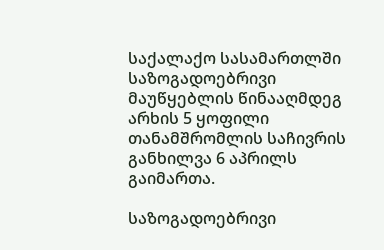საქალაქო სასამართლში საზოგადოებრივი მაუწყებლის წინააღმდეგ არხის 5 ყოფილი თანამშრომლის საჩივრის განხილვა 6 აპრილს გაიმართა.

საზოგადოებრივი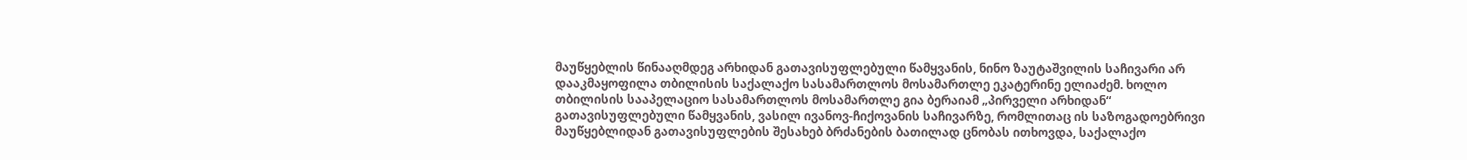მაუწყებლის წინააღმდეგ არხიდან გათავისუფლებული წამყვანის, ნინო ზაუტაშვილის საჩივარი არ დააკმაყოფილა თბილისის საქალაქო სასამართლოს მოსამართლე ეკატერინე ელიაძემ. ხოლო თბილისის სააპელაციო სასამართლოს მოსამართლე გია ბერაიამ „პირველი არხიდან“ გათავისუფლებული წამყვანის, ვასილ ივანოვ-ჩიქოვანის საჩივარზე, რომლითაც ის საზოგადოებრივი მაუწყებლიდან გათავისუფლების შესახებ ბრძანების ბათილად ცნობას ითხოვდა, საქალაქო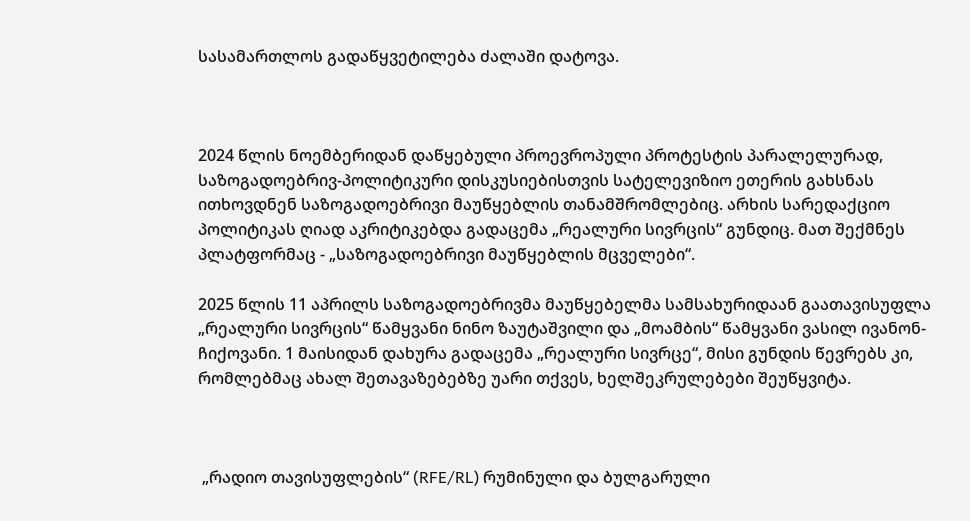სასამართლოს გადაწყვეტილება ძალაში დატოვა.



2024 წლის ნოემბერიდან დაწყებული პროევროპული პროტესტის პარალელურად, საზოგადოებრივ-პოლიტიკური დისკუსიებისთვის სატელევიზიო ეთერის გახსნას ითხოვდნენ საზოგადოებრივი მაუწყებლის თანამშრომლებიც. არხის სარედაქციო პოლიტიკას ღიად აკრიტიკებდა გადაცემა „რეალური სივრცის“ გუნდიც. მათ შექმნეს პლატფორმაც - „საზოგადოებრივი მაუწყებლის მცველები“.

2025 წლის 11 აპრილს საზოგადოებრივმა მაუწყებელმა სამსახურიდაან გაათავისუფლა „რეალური სივრცის“ წამყვანი ნინო ზაუტაშვილი და „მოამბის“ წამყვანი ვასილ ივანონ-ჩიქოვანი. 1 მაისიდან დახურა გადაცემა „რეალური სივრცე“, მისი გუნდის წევრებს კი, რომლებმაც ახალ შეთავაზებებზე უარი თქვეს, ხელშეკრულებები შეუწყვიტა.



 „რადიო თავისუფლების“ (RFE/RL) რუმინული და ბულგარული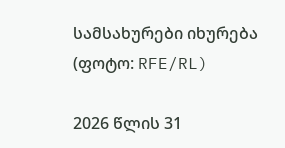სამსახურები იხურება
(ფოტო: RFE/RL)

2026 წლის 31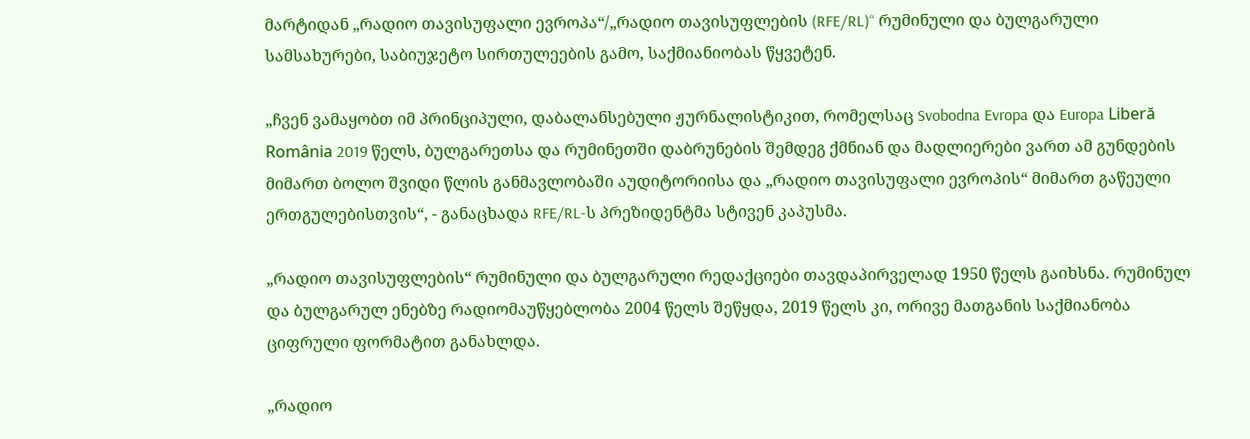მარტიდან „რადიო თავისუფალი ევროპა“/„რადიო თავისუფლების (RFE/RL)“ რუმინული და ბულგარული სამსახურები, საბიუჯეტო სირთულეების გამო, საქმიანიობას წყვეტენ.

„ჩვენ ვამაყობთ იმ პრინციპული, დაბალანსებული ჟურნალისტიკით, რომელსაც Svobodna Evropa და Europa Liberă România 2019 წელს, ბულგარეთსა და რუმინეთში დაბრუნების შემდეგ ქმნიან და მადლიერები ვართ ამ გუნდების მიმართ ბოლო შვიდი წლის განმავლობაში აუდიტორიისა და „რადიო თავისუფალი ევროპის“ მიმართ გაწეული ერთგულებისთვის“, - განაცხადა RFE/RL-ს პრეზიდენტმა სტივენ კაპუსმა.

„რადიო თავისუფლების“ რუმინული და ბულგარული რედაქციები თავდაპირველად 1950 წელს გაიხსნა. რუმინულ და ბულგარულ ენებზე რადიომაუწყებლობა 2004 წელს შეწყდა, 2019 წელს კი, ორივე მათგანის საქმიანობა ციფრული ფორმატით განახლდა.

„რადიო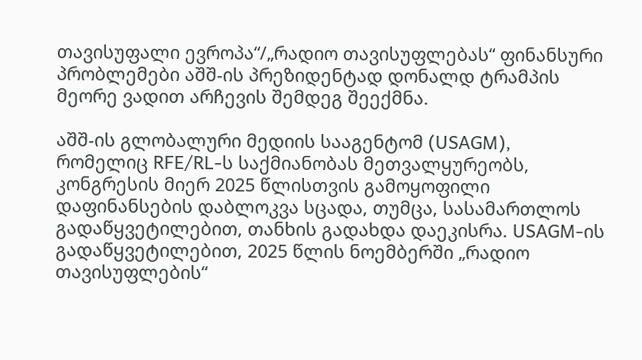თავისუფალი ევროპა“/„რადიო თავისუფლებას“ ფინანსური პრობლემები აშშ-ის პრეზიდენტად დონალდ ტრამპის მეორე ვადით არჩევის შემდეგ შეექმნა.

აშშ-ის გლობალური მედიის სააგენტომ (USAGM), რომელიც RFE/RL-ს საქმიანობას მეთვალყურეობს, კონგრესის მიერ 2025 წლისთვის გამოყოფილი დაფინანსების დაბლოკვა სცადა, თუმცა, სასამართლოს გადაწყვეტილებით, თანხის გადახდა დაეკისრა. USAGM-ის გადაწყვეტილებით, 2025 წლის ნოემბერში „რადიო თავისუფლების“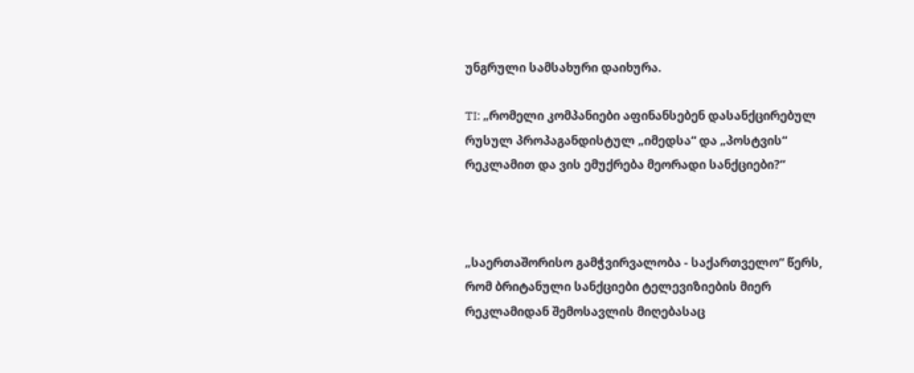უნგრული სამსახური დაიხურა.

TI: „რომელი კომპანიები აფინანსებენ დასანქცირებულ რუსულ პროპაგანდისტულ „იმედსა“ და „პოსტვის“ რეკლამით და ვის ემუქრება მეორადი სანქციები?“



„საერთაშორისო გამჭვირვალობა - საქართველო“ წერს, რომ ბრიტანული სანქციები ტელევიზიების მიერ რეკლამიდან შემოსავლის მიღებასაც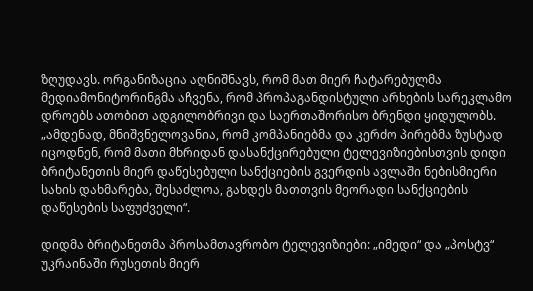ზღუდავს. ორგანიზაცია აღნიშნავს, რომ მათ მიერ ჩატარებულმა მედიამონიტორინგმა აჩვენა, რომ პროპაგანდისტული არხების სარეკლამო დროებს ათობით ადგილობრივი და საერთაშორისო ბრენდი ყიდულობს. „ამდენად, მნიშვნელოვანია, რომ კომპანიებმა და კერძო პირებმა ზუსტად იცოდნენ, რომ მათი მხრიდან დასანქცირებული ტელევიზიებისთვის დიდი ბრიტანეთის მიერ დაწესებული სანქციების გვერდის ავლაში ნებისმიერი სახის დახმარება, შესაძლოა, გახდეს მათთვის მეორადი სანქციების დაწესების საფუძველი“.

დიდმა ბრიტანეთმა პროსამთავრობო ტელევიზიები: „იმედი“ და „პოსტვ“ უკრაინაში რუსეთის მიერ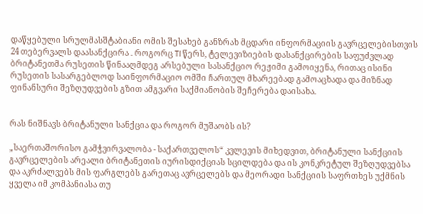დაწყებული სრულმასშტაბიანი ომის შესახებ განზრახ მცდარი ინფორმაციის გავრცელებისთვის 24 თებერვალს დაასანქცირა . როგორც TI წერს, ტელევიზიების დასანქცირების საფუძვლად ბრიტანეთმა რუსეთის წინააღმდეგ არსებული სასანქციო რეჟიმი გამოიყენა, რითაც ისინი რუსეთის სასარგებლოდ საინფორმაციო ომში ჩართულ მხარეებად გამოაცხადა და მიზნად  ფინანსური შეზღუდვების გზით ამგვარი საქმიანობის შეჩერება დაისახა.


რას ნიშნავს ბრიტანული სანქცია და როგორ მუშაობს ის?

„საერთაშორისო გამჭვირვალობა - საქართველოს“ კვლევის მიხედვით, ბრიტანული სანქციის გავრცელების არეალი ბრიტანეთის იურისდიქციას სცილდება და ის კონკრეტულ შეზღუდვებსა და აკრძალვებს მის ფარგლებს გარეთაც ავრცელებს და მეორადი სანქციის საფრთხეს უქმნის ყველა იმ კომპანიასა თუ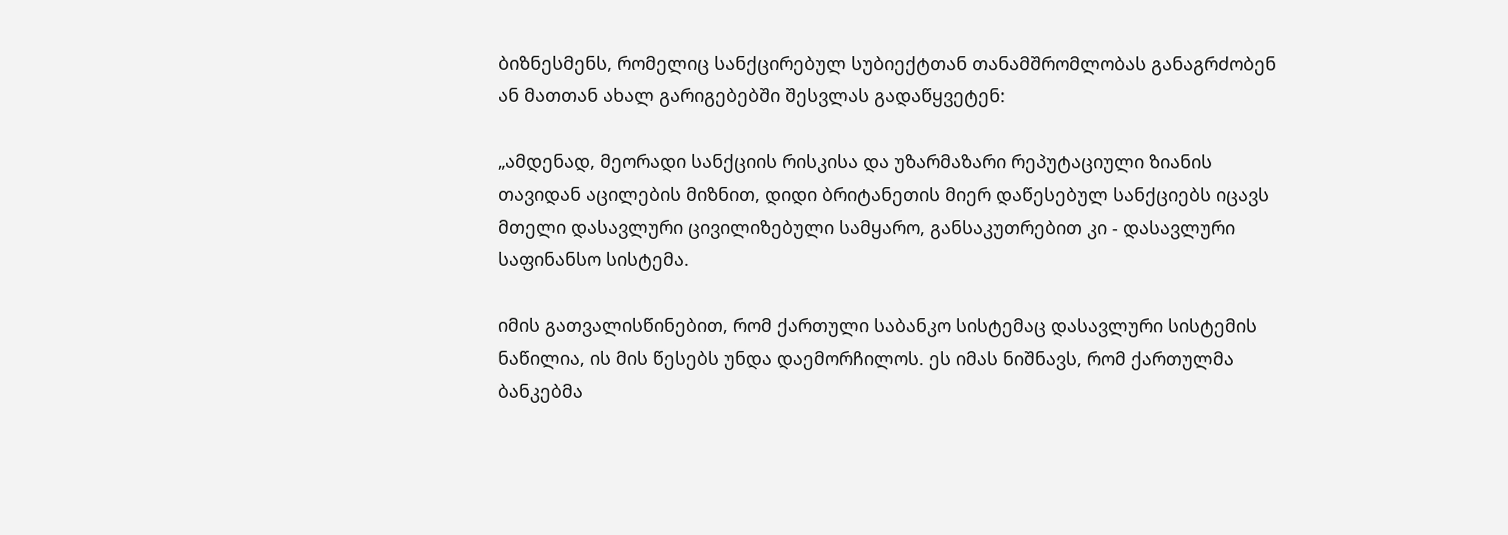ბიზნესმენს, რომელიც სანქცირებულ სუბიექტთან თანამშრომლობას განაგრძობენ ან მათთან ახალ გარიგებებში შესვლას გადაწყვეტენ:

„ამდენად, მეორადი სანქციის რისკისა და უზარმაზარი რეპუტაციული ზიანის თავიდან აცილების მიზნით, დიდი ბრიტანეთის მიერ დაწესებულ სანქციებს იცავს მთელი დასავლური ცივილიზებული სამყარო, განსაკუთრებით კი - დასავლური საფინანსო სისტემა.

იმის გათვალისწინებით, რომ ქართული საბანკო სისტემაც დასავლური სისტემის ნაწილია, ის მის წესებს უნდა დაემორჩილოს. ეს იმას ნიშნავს, რომ ქართულმა ბანკებმა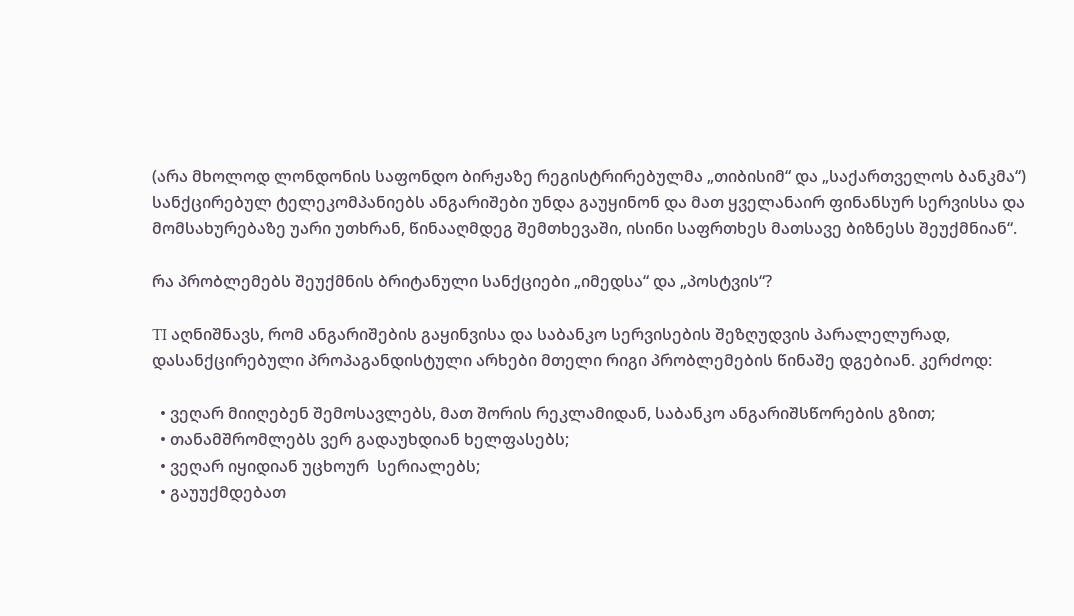(არა მხოლოდ ლონდონის საფონდო ბირჟაზე რეგისტრირებულმა „თიბისიმ“ და „საქართველოს ბანკმა“) სანქცირებულ ტელეკომპანიებს ანგარიშები უნდა გაუყინონ და მათ ყველანაირ ფინანსურ სერვისსა და მომსახურებაზე უარი უთხრან, წინააღმდეგ შემთხევაში, ისინი საფრთხეს მათსავე ბიზნესს შეუქმნიან“.

რა პრობლემებს შეუქმნის ბრიტანული სანქციები „იმედსა“ და „პოსტვის“?

TI აღნიშნავს, რომ ანგარიშების გაყინვისა და საბანკო სერვისების შეზღუდვის პარალელურად, დასანქცირებული პროპაგანდისტული არხები მთელი რიგი პრობლემების წინაშე დგებიან. კერძოდ:

  • ვეღარ მიიღებენ შემოსავლებს, მათ შორის რეკლამიდან, საბანკო ანგარიშსწორების გზით;
  • თანამშრომლებს ვერ გადაუხდიან ხელფასებს;
  • ვეღარ იყიდიან უცხოურ  სერიალებს;
  • გაუუქმდებათ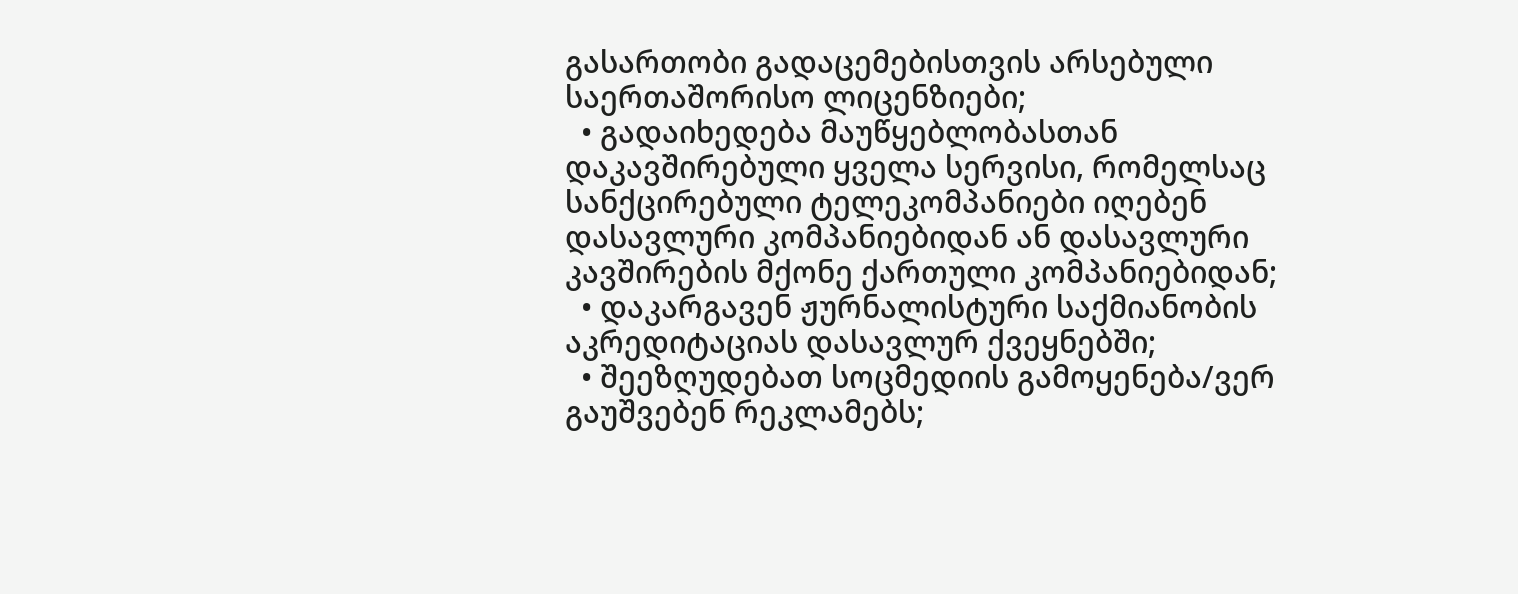გასართობი გადაცემებისთვის არსებული საერთაშორისო ლიცენზიები;
  • გადაიხედება მაუწყებლობასთან დაკავშირებული ყველა სერვისი, რომელსაც სანქცირებული ტელეკომპანიები იღებენ დასავლური კომპანიებიდან ან დასავლური კავშირების მქონე ქართული კომპანიებიდან;
  • დაკარგავენ ჟურნალისტური საქმიანობის აკრედიტაციას დასავლურ ქვეყნებში;
  • შეეზღუდებათ სოცმედიის გამოყენება/ვერ გაუშვებენ რეკლამებს;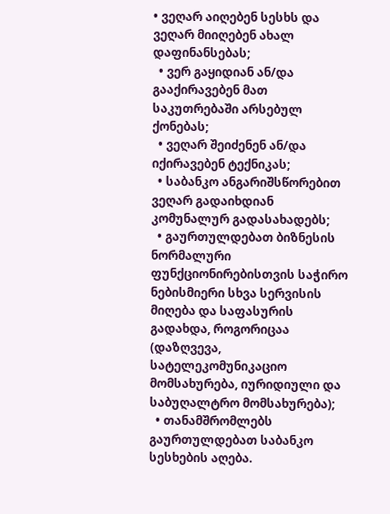• ვეღარ აიღებენ სესხს და ვეღარ მიიღებენ ახალ დაფინანსებას;
  • ვერ გაყიდიან ან/და გააქირავებენ მათ საკუთრებაში არსებულ ქონებას;
  • ვეღარ შეიძენენ ან/და იქირავებენ ტექნიკას;
  • საბანკო ანგარიშსწორებით ვეღარ გადაიხდიან კომუნალურ გადასახადებს;
  • გაურთულდებათ ბიზნესის ნორმალური ფუნქციონირებისთვის საჭირო ნებისმიერი სხვა სერვისის მიღება და საფასურის გადახდა, როგორიცაა (დაზღვევა, სატელეკომუნიკაციო მომსახურება, იურიდიული და საბუღალტრო მომსახურება);
  • თანამშრომლებს გაურთულდებათ საბანკო სესხების აღება.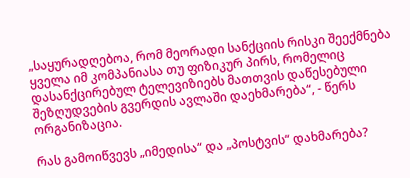„საყურადღებოა, რომ მეორადი სანქციის რისკი შეექმნება ყველა იმ კომპანიასა თუ ფიზიკურ პირს, რომელიც დასანქცირებულ ტელევიზიებს მათთვის დაწესებული შეზღუდვების გვერდის ავლაში დაეხმარება“, - წერს ორგანიზაცია.

რას გამოიწვევს „იმედისა“ და „პოსტვის“ დახმარება?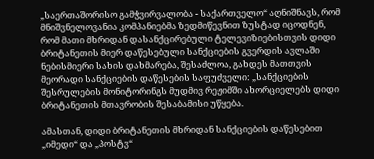„საერთაშორისო გამჭვირვალობა - საქართველო“ აღნიშნავს, რომ მნიშვნელოვანია კომპანიებმა ზედმიწევნით ზუსტად იცოდნენ, რომ მათი მხრიდან დასანქცირებული ტელევიზიებისთვის დიდი ბრიტანეთის მიერ დაწესებული სანქციების გვერდის ავლაში ნებისმიერი სახის დახმარება, შესაძლოა, გახდეს მათთვის მეორადი სანქციების დაწესების საფუძველი: „სანქციების შესრულების მონიტორინგს მუდმივ რეჟიმში ახორციელებს დიდი ბრიტანეთის მთავრობის შესაბამისი უწყება.

ამასთან, დიდი ბრიტანეთის მხრიდან სანქციების დაწესებით „იმედი“ და „პოსტვ“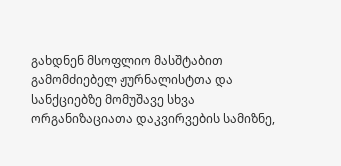გახდნენ მსოფლიო მასშტაბით გამომძიებელ ჟურნალისტთა და სანქციებზე მომუშავე სხვა ორგანიზაციათა დაკვირვების სამიზნე,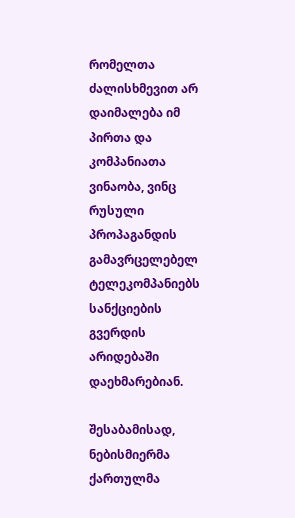რომელთა ძალისხმევით არ დაიმალება იმ პირთა და კომპანიათა ვინაობა, ვინც რუსული პროპაგანდის გამავრცელებელ ტელეკომპანიებს სანქციების გვერდის არიდებაში დაეხმარებიან.

შესაბამისად, ნებისმიერმა ქართულმა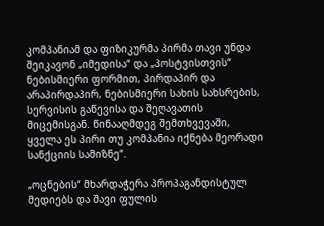კომპანიამ და ფიზიკურმა პირმა თავი უნდა შეიკავონ „იმედისა“ და „პოსტვისთვის“ ნებისმიერი ფორმით, პირდაპირ და არაპირდაპირ, ნებისმიერი სახის სახსრების, სერვისის გაწევისა და შეღავათის მიცემისგან. წინააღმდეგ შემთხვევაში, ყველა ეს პირი თუ კომპანია იქნება მეორადი სანქციის სამიზნე“.

„ოცნების“ მხარდაჭერა პროპაგანდისტულ მედიებს და შავი ფულის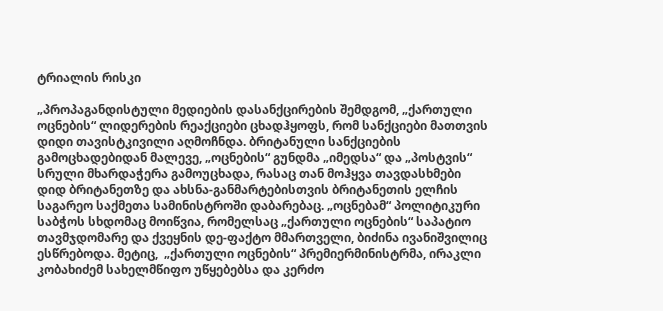ტრიალის რისკი

„პროპაგანდისტული მედიების დასანქცირების შემდგომ, „ქართული ოცნების“ ლიდერების რეაქციები ცხადჰყოფს, რომ სანქციები მათთვის დიდი თავისტკივილი აღმოჩნდა. ბრიტანული სანქციების გამოცხადებიდან მალევე, „ოცნების“ გუნდმა „იმედსა“ და „პოსტვის“ სრული მხარდაჭერა გამოუცხადა, რასაც თან მოჰყვა თავდასხმები დიდ ბრიტანეთზე და ახსნა-განმარტებისთვის ბრიტანეთის ელჩის საგარეო საქმეთა სამინისტროში დაბარებაც. „ოცნებამ“ პოლიტიკური საბჭოს სხდომაც მოიწვია, რომელსაც „ქართული ოცნების“ საპატიო თავმჯდომარე და ქვეყნის დე-ფაქტო მმართველი, ბიძინა ივანიშვილიც ესწრებოდა. მეტიც,  „ქართული ოცნების“ პრემიერმინისტრმა, ირაკლი კობახიძემ სახელმწიფო უწყებებსა და კერძო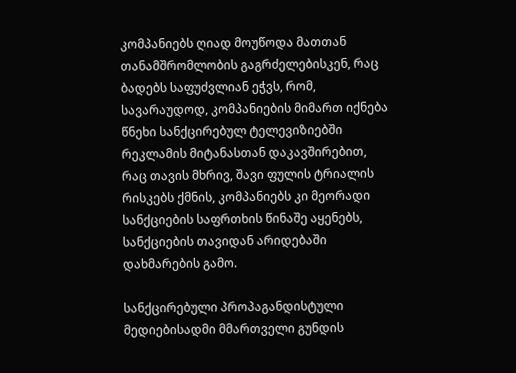კომპანიებს ღიად მოუწოდა მათთან თანამშრომლობის გაგრძელებისკენ, რაც ბადებს საფუძვლიან ეჭვს, რომ, სავარაუდოდ, კომპანიების მიმართ იქნება წნეხი სანქცირებულ ტელევიზიებში რეკლამის მიტანასთან დაკავშირებით, რაც თავის მხრივ, შავი ფულის ტრიალის რისკებს ქმნის, კომპანიებს კი მეორადი სანქციების საფრთხის წინაშე აყენებს, სანქციების თავიდან არიდებაში დახმარების გამო.

სანქცირებული პროპაგანდისტული მედიებისადმი მმართველი გუნდის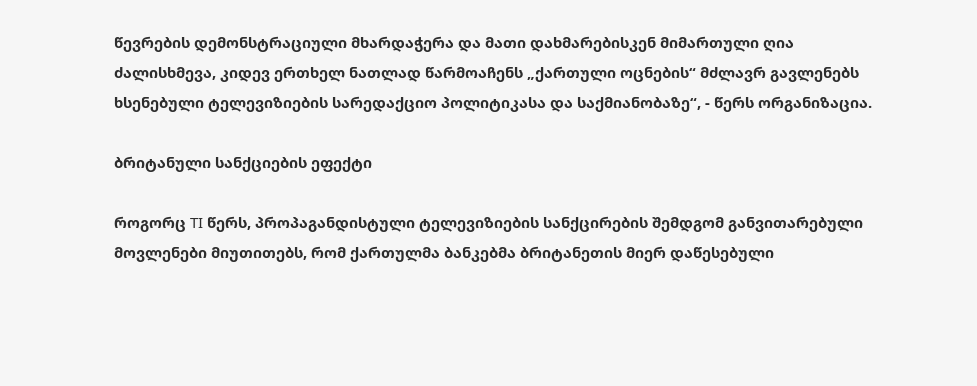წევრების დემონსტრაციული მხარდაჭერა და მათი დახმარებისკენ მიმართული ღია ძალისხმევა, კიდევ ერთხელ ნათლად წარმოაჩენს „ქართული ოცნების“ მძლავრ გავლენებს ხსენებული ტელევიზიების სარედაქციო პოლიტიკასა და საქმიანობაზე“, - წერს ორგანიზაცია.

ბრიტანული სანქციების ეფექტი

როგორც TI წერს, პროპაგანდისტული ტელევიზიების სანქცირების შემდგომ განვითარებული მოვლენები მიუთითებს, რომ ქართულმა ბანკებმა ბრიტანეთის მიერ დაწესებული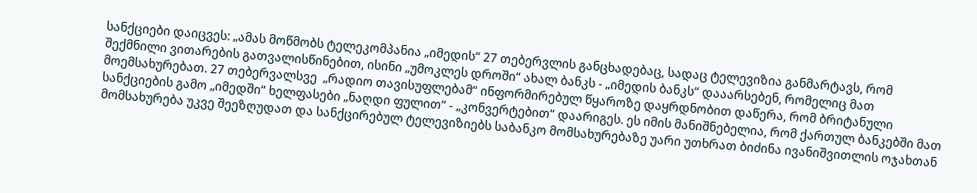სანქციები დაიცვეს: „ამას მოწმობს ტელეკომპანია „იმედის“ 27 თებერვლის განცხადებაც, სადაც ტელევიზია განმარტავს, რომ შექმნილი ვითარების გათვალისწინებით, ისინი „უმოკლეს დროში“ ახალ ბანკს - „იმედის ბანკს“ დააარსებენ, რომელიც მათ მოემსახურებათ. 27 თებერვალსვე  „რადიო თავისუფლებამ“ ინფორმირებულ წყაროზე დაყრდნობით დაწერა, რომ ბრიტანული სანქციების გამო „იმედში“ ხელფასები „ნაღდი ფულით“ - „კონვერტებით“ დაარიგეს. ეს იმის მანიშნებელია, რომ ქართულ ბანკებში მათ მომსახურება უკვე შეეზღუდათ და სანქცირებულ ტელევიზიებს საბანკო მომსახურებაზე უარი უთხრათ ბიძინა ივანიშვითლის ოჯახთან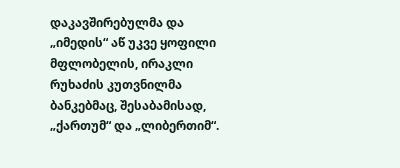დაკავშირებულმა და „იმედის“ აწ უკვე ყოფილი მფლობელის, ირაკლი რუხაძის კუთვნილმა ბანკებმაც, შესაბამისად, „ქართუმ“ და „ლიბერთიმ“.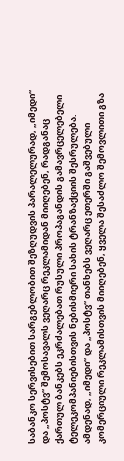საბანკო სერვისებით სარგებლობით შეზღუდვის პარალელურად, „იმედი“ და „პოსტვ“ შემოსავალს ვეღარც რეკლამიდან მიიღებენ, რადგანაც ქართულ ბანკებს ეკრძალებათ რუსული პროპაგანდის გამავრცელებელი ტელეკომპანიებისთვის ნებისმიერი სახის ტრანზაქციის შესრულება. ამდენად, „იმედი“ და „პოსტვ“ თანხებს ვეღარც ეთერში გაშვებული კომერციული რეკლამისთვის მიიღებენ, ყველა შესაძლო შემოვლითი გზა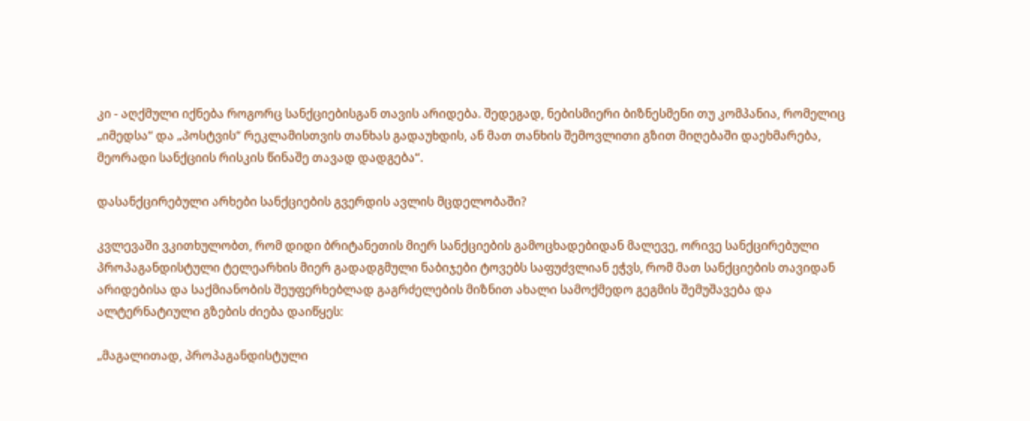კი - აღქმული იქნება როგორც სანქციებისგან თავის არიდება. შედეგად, ნებისმიერი ბიზნესმენი თუ კომპანია, რომელიც „იმედსა“ და „პოსტვის“ რეკლამისთვის თანხას გადაუხდის, ან მათ თანხის შემოვლითი გზით მიღებაში დაეხმარება, მეორადი სანქციის რისკის წინაშე თავად დადგება“.

დასანქცირებული არხები სანქციების გვერდის ავლის მცდელობაში?

კვლევაში ვკითხულობთ, რომ დიდი ბრიტანეთის მიერ სანქციების გამოცხადებიდან მალევე, ორივე სანქცირებული პროპაგანდისტული ტელეარხის მიერ გადადგმული ნაბიჯები ტოვებს საფუძვლიან ეჭვს, რომ მათ სანქციების თავიდან არიდებისა და საქმიანობის შეუფერხებლად გაგრძელების მიზნით ახალი სამოქმედო გეგმის შემუშავება და ალტერნატიული გზების ძიება დაიწყეს:

„მაგალითად, პროპაგანდისტული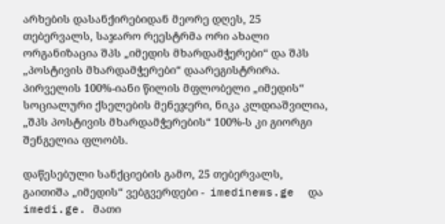არხების დასანქირებიდან მეორე დღეს, 25 თებერვალს, საჯარო რეესტრმა ორი ახალი ორგანიზაცია შპს „იმედის მხარდამჭერები“ და შპს „პოსტივის მხარდამჭერები“ დაარეგისტრირა. პირველის 100%-იანი წილის მფლობელი „იმედის“ სოციალური ქსელების მენეჯერი, ნიკა კლდიაშვილია, „შპს პოსტივის მხარდამჭერების“ 100%-ს კი გიორგი შენგელია ფლობს.

დაწესებული სანქციების გამო, 25 თებერვალს, გაითიშა „იმედის“ ვებგვერდები -  imedinews.ge  და imedi.ge. მათი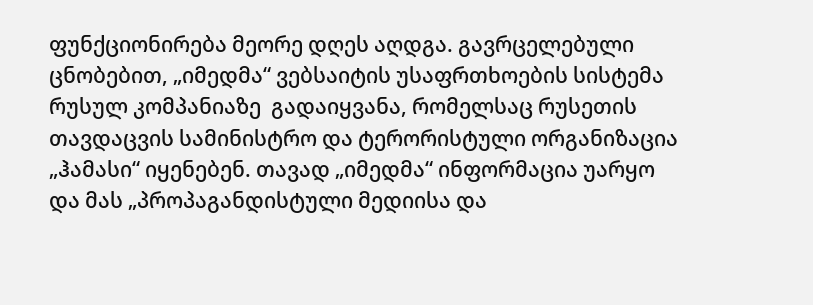ფუნქციონირება მეორე დღეს აღდგა. გავრცელებული ცნობებით, „იმედმა“ ვებსაიტის უსაფრთხოების სისტემა რუსულ კომპანიაზე  გადაიყვანა, რომელსაც რუსეთის თავდაცვის სამინისტრო და ტერორისტული ორგანიზაცია „ჰამასი“ იყენებენ. თავად „იმედმა“ ინფორმაცია უარყო და მას „პროპაგანდისტული მედიისა და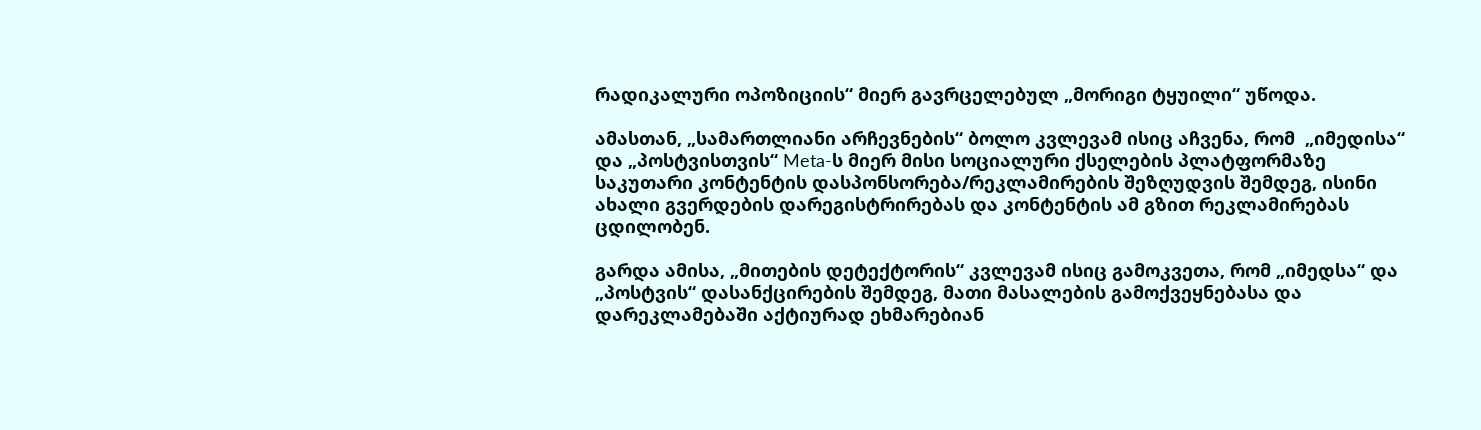რადიკალური ოპოზიციის“ მიერ გავრცელებულ „მორიგი ტყუილი“ უწოდა.

ამასთან, „სამართლიანი არჩევნების“ ბოლო კვლევამ ისიც აჩვენა, რომ  „იმედისა“ და „პოსტვისთვის“ Meta-ს მიერ მისი სოციალური ქსელების პლატფორმაზე საკუთარი კონტენტის დასპონსორება/რეკლამირების შეზღუდვის შემდეგ, ისინი ახალი გვერდების დარეგისტრირებას და კონტენტის ამ გზით რეკლამირებას ცდილობენ.

გარდა ამისა, „მითების დეტექტორის“ კვლევამ ისიც გამოკვეთა, რომ „იმედსა“ და „პოსტვის“ დასანქცირების შემდეგ, მათი მასალების გამოქვეყნებასა და დარეკლამებაში აქტიურად ეხმარებიან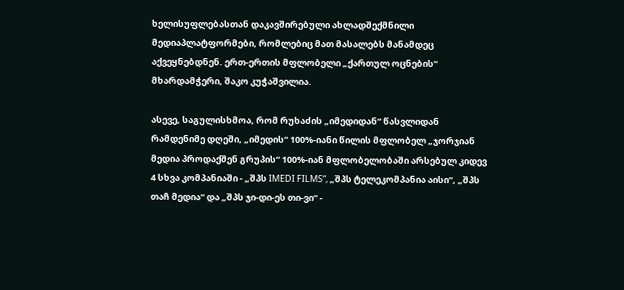ხელისუფლებასთან დაკავშირებული ახლადშექმნილი მედიაპლატფორმები, რომლებიც მათ მასალებს მანამდეც აქვეყნებდნენ. ერთ-ერთის მფლობელი „ქართულ ოცნების“ მხარდამჭერი, შაკო კუჭაშვილია.

ასევე, საგულისხმოა, რომ რუხაძის „იმედიდან“ წასვლიდან რამდენიმე დღეში, „იმედის“ 100%-იანი წილის მფლობელ „ჯორჯიან მედია პროდაქშენ გრუპის“ 100%-იან მფლობელობაში არსებულ კიდევ 4 სხვა კომპანიაში - „შპს IMEDI FILMS“, „შპს ტელეკომპანია აისი“, „შპს თაჩ მედია“ და „შპს ჯი-დი-ეს თი-ვი“ -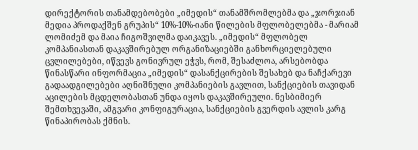დირექტორის თანამდებობები „იმედის“ თანამშრომლებმა და „ჯორჯიან მედია პროდაქშენ გრუპის“ 10%-10%-იანი წილების მფლობელებმა - მარიამ ლომიძემ და მაია ჩიგოშვილმა დაიკავეს. „იმედის“ მფლობელ კომპანიასთან დაკავშირებულ ორგანიზაციებში განხორციელებული ცვლილებები, იწვევს გონივრულ ეჭვს, რომ, შესაძლოა, არსებობდა წინასწარი ინფორმაცია „იმედის“ დასანქცირების შესახებ და ნაჩქარევი გადაადგილებები აღნიშნული კომპანიების გავლით, სანქციების თავიდან აცილების მცდელობასთან უნდა იყოს დაკავშირეული. ნესბიმიერ შემთხვევაში, ამგვარი კონფიგურაცია, სანქციების გვერდის ავლის კარგ წინაპირობას ქმნის.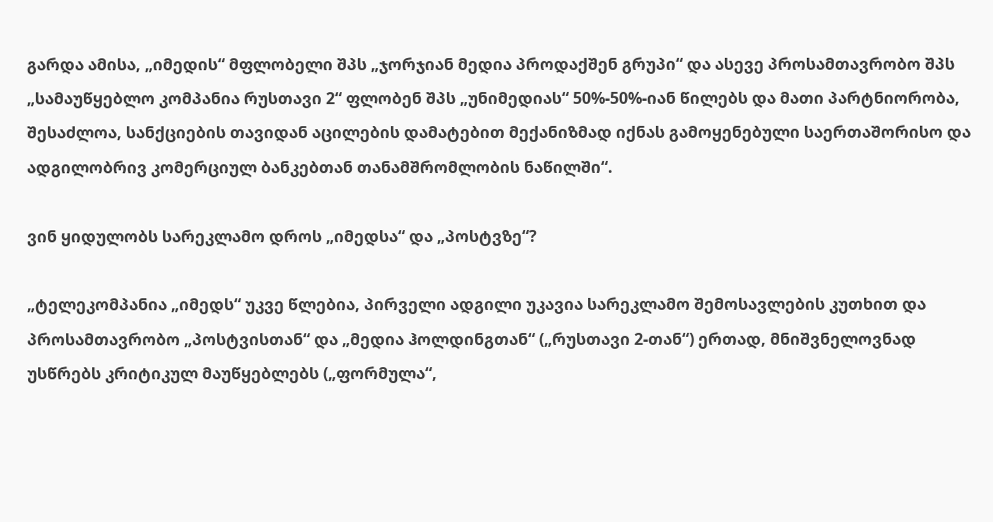გარდა ამისა, „იმედის“ მფლობელი შპს „ჯორჯიან მედია პროდაქშენ გრუპი“ და ასევე პროსამთავრობო შპს „სამაუწყებლო კომპანია რუსთავი 2“ ფლობენ შპს „უნიმედიას“ 50%-50%-იან წილებს და მათი პარტნიორობა, შესაძლოა, სანქციების თავიდან აცილების დამატებით მექანიზმად იქნას გამოყენებული საერთაშორისო და ადგილობრივ კომერციულ ბანკებთან თანამშრომლობის ნაწილში“.

ვინ ყიდულობს სარეკლამო დროს „იმედსა“ და „პოსტვზე“?

„ტელეკომპანია „იმედს“ უკვე წლებია, პირველი ადგილი უკავია სარეკლამო შემოსავლების კუთხით და პროსამთავრობო „პოსტვისთან“ და „მედია ჰოლდინგთან“ („რუსთავი 2-თან“) ერთად, მნიშვნელოვნად უსწრებს კრიტიკულ მაუწყებლებს („ფორმულა“,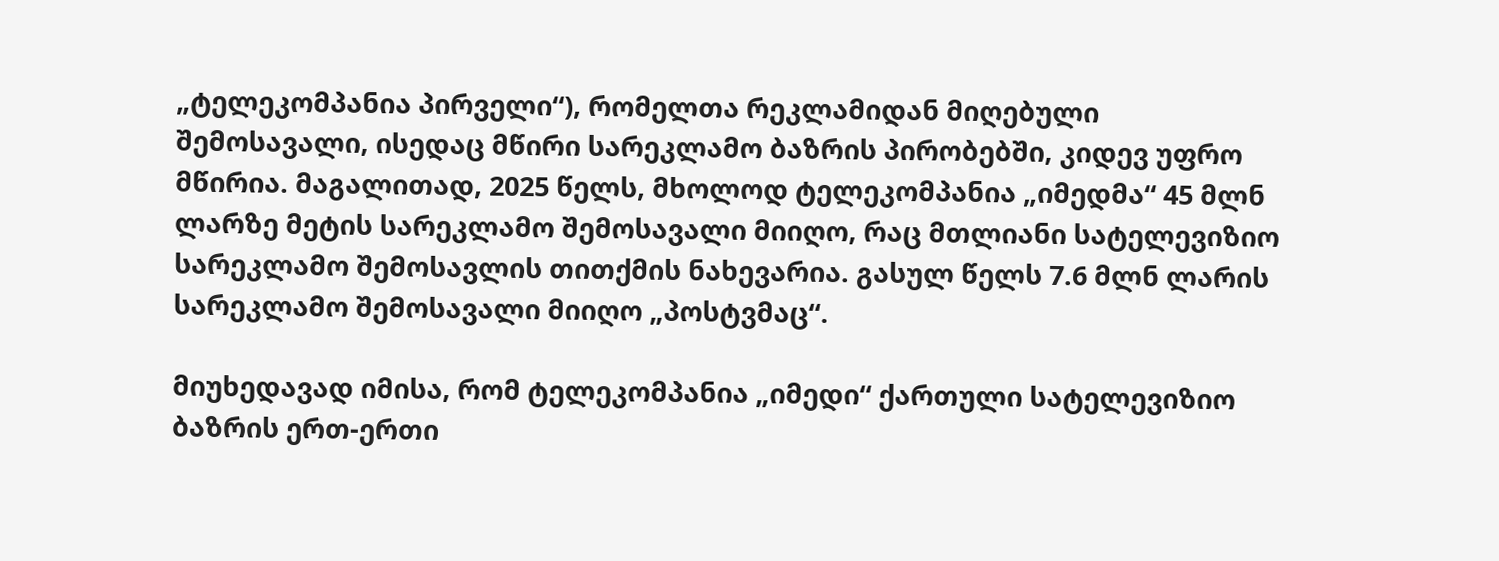„ტელეკომპანია პირველი“), რომელთა რეკლამიდან მიღებული შემოსავალი, ისედაც მწირი სარეკლამო ბაზრის პირობებში, კიდევ უფრო მწირია. მაგალითად, 2025 წელს, მხოლოდ ტელეკომპანია „იმედმა“ 45 მლნ ლარზე მეტის სარეკლამო შემოსავალი მიიღო, რაც მთლიანი სატელევიზიო სარეკლამო შემოსავლის თითქმის ნახევარია. გასულ წელს 7.6 მლნ ლარის სარეკლამო შემოსავალი მიიღო „პოსტვმაც“.

მიუხედავად იმისა, რომ ტელეკომპანია „იმედი“ ქართული სატელევიზიო ბაზრის ერთ-ერთი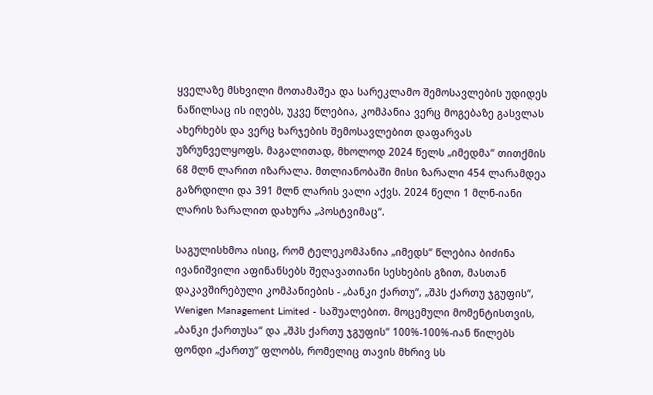ყველაზე მსხვილი მოთამაშეა და სარეკლამო შემოსავლების უდიდეს ნაწილსაც ის იღებს, უკვე წლებია, კომპანია ვერც მოგებაზე გასვლას ახერხებს და ვერც ხარჯების შემოსავლებით დაფარვას უზრუნველყოფს. მაგალითად, მხოლოდ 2024 წელს „იმედმა“ თითქმის 68 მლნ ლარით იზარალა. მთლიანობაში მისი ზარალი 454 ლარამდეა გაზრდილი და 391 მლნ ლარის ვალი აქვს. 2024 წელი 1 მლნ-იანი ლარის ზარალით დახურა „პოსტვიმაც“.

საგულისხმოა ისიც, რომ ტელეკომპანია „იმედს“ წლებია ბიძინა ივანიშვილი აფინანსებს შეღავათიანი სესხების გზით, მასთან დაკავშირებული კომპანიების - „ბანკი ქართუ“, „შპს ქართუ ჯგუფის“, Wenigen Management Limited - საშუალებით. მოცემული მომენტისთვის, „ბანკი ქართუსა“ და „შპს ქართუ ჯგუფის“ 100%-100%-იან წილებს ფონდი „ქართუ“ ფლობს, რომელიც თავის მხრივ სს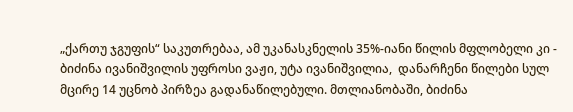„ქართუ ჯგუფის“ საკუთრებაა, ამ უკანასკნელის 35%-იანი წილის მფლობელი კი - ბიძინა ივანიშვილის უფროსი ვაჟი, უტა ივანიშვილია,  დანარჩენი წილები სულ მცირე 14 უცნობ პირზეა გადანაწილებული. მთლიანობაში, ბიძინა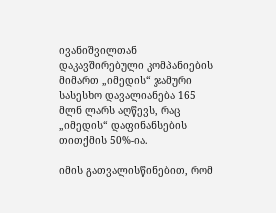ივანიშვილთან დაკავშირებული კომპანიების მიმართ „იმედის“ ჯამური სასესხო დავალიანება 165 მლნ ლარს აღწევს, რაც „იმედის“ დაფინანსების თითქმის 50%-ია.

იმის გათვალისწინებით, რომ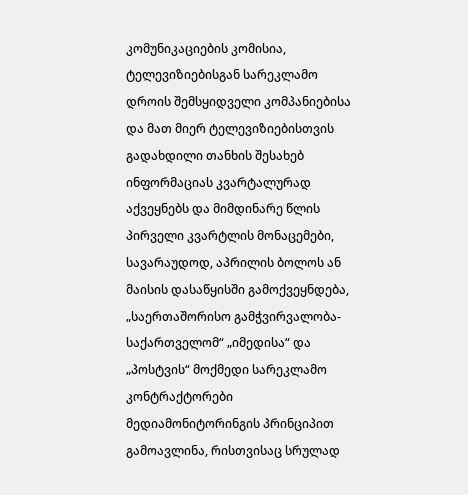კომუნიკაციების კომისია, ტელევიზიებისგან სარეკლამო დროის შემსყიდველი კომპანიებისა და მათ მიერ ტელევიზიებისთვის გადახდილი თანხის შესახებ ინფორმაციას კვარტალურად აქვეყნებს და მიმდინარე წლის პირველი კვარტლის მონაცემები, სავარაუდოდ, აპრილის ბოლოს ან მაისის დასაწყისში გამოქვეყნდება, „საერთაშორისო გამჭვირვალობა-საქართველომ“ „იმედისა“ და „პოსტვის“ მოქმედი სარეკლამო კონტრაქტორები მედიამონიტორინგის პრინციპით გამოავლინა, რისთვისაც სრულად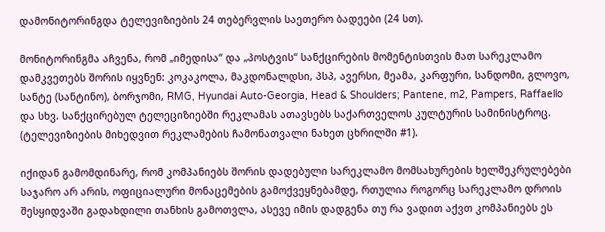დამონიტორინგდა ტელევიზიების 24 თებერვლის საეთერო ბადეები (24 სთ).

მონიტორინგმა აჩვენა, რომ „იმედისა“ და „პოსტვის“ სანქცირების მომენტისთვის მათ სარეკლამო დამკვეთებს შორის იყვნენ: კოკაკოლა, მაკდონალდსი, პსპ, ავერსი, მეამა, კარფური, სანდომი, გლოვო, სანტე (სანტინო), ბორჯომი, RMG, Hyundai Auto-Georgia, Head & Shoulders; Pantene, m2, Pampers, Raffaello და სხვ. სანქცირებულ ტელეციზიებში რეკლამას ათავსებს საქართველოს კულტურის სამინისტროც. (ტელევიზიების მიხედვით რეკლამების ჩამონათვალი ნახეთ ცხრილში #1).

იქიდან გამომდინარე, რომ კომპანიებს შორის დადებული სარეკლამო მომსახურების ხელშეკრულებები საჯარო არ არის, ოფიციალური მონაცემების გამოქვეყნებამდე, რთულია როგორც სარეკლამო დროის შესყიდვაში გადახდილი თანხის გამოთვლა, ასევე იმის დადგენა თუ რა ვადით აქვთ კომპანიებს ეს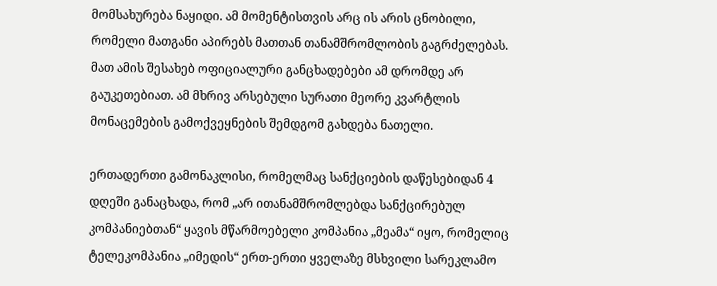მომსახურება ნაყიდი. ამ მომენტისთვის არც ის არის ცნობილი, რომელი მათგანი აპირებს მათთან თანამშრომლობის გაგრძელებას. მათ ამის შესახებ ოფიციალური განცხადებები ამ დრომდე არ გაუკეთებიათ. ამ მხრივ არსებული სურათი მეორე კვარტლის მონაცემების გამოქვეყნების შემდგომ გახდება ნათელი.

ერთადერთი გამონაკლისი, რომელმაც სანქციების დაწესებიდან 4 დღეში განაცხადა, რომ „არ ითანამშრომლებდა სანქცირებულ კომპანიებთან“ ყავის მწარმოებელი კომპანია „მეამა“ იყო, რომელიც ტელეკომპანია „იმედის“ ერთ-ერთი ყველაზე მსხვილი სარეკლამო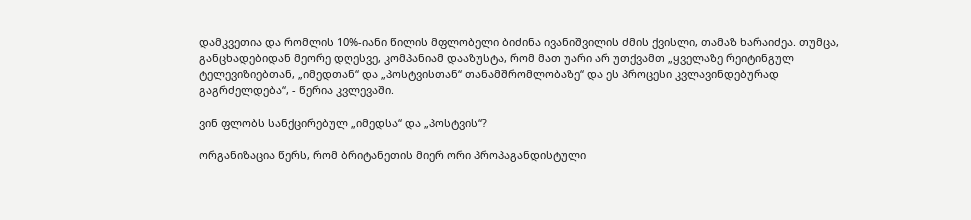დამკვეთია და რომლის 10%-იანი წილის მფლობელი ბიძინა ივანიშვილის ძმის ქვისლი, თამაზ ხარაიძეა. თუმცა, განცხადებიდან მეორე დღესვე, კომპანიამ დააზუსტა, რომ მათ უარი არ უთქვამთ „ყველაზე რეიტინგულ ტელევიზიებთან, „იმედთან“ და „პოსტვისთან“ თანამშრომლობაზე“ და ეს პროცესი კვლავინდებურად გაგრძელდება“, - წერია კვლევაში.

ვინ ფლობს სანქცირებულ „იმედსა“ და „პოსტვის“?

ორგანიზაცია წერს, რომ ბრიტანეთის მიერ ორი პროპაგანდისტული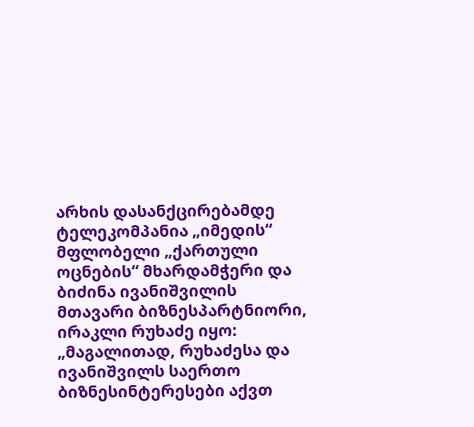არხის დასანქცირებამდე ტელეკომპანია „იმედის“ მფლობელი „ქართული ოცნების“ მხარდამჭერი და ბიძინა ივანიშვილის მთავარი ბიზნესპარტნიორი, ირაკლი რუხაძე იყო: „მაგალითად, რუხაძესა და ივანიშვილს საერთო ბიზნესინტერესები აქვთ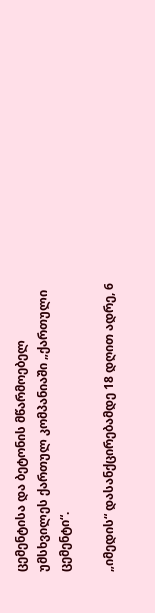ცემენტისა და ბეტონის მწარმოებელ უმსხვილეს ქართულ კომპანიაში „ქართული ცემენტი“.

„იმედის“ დასანქცირებამდე 18 დღით ადრე, 6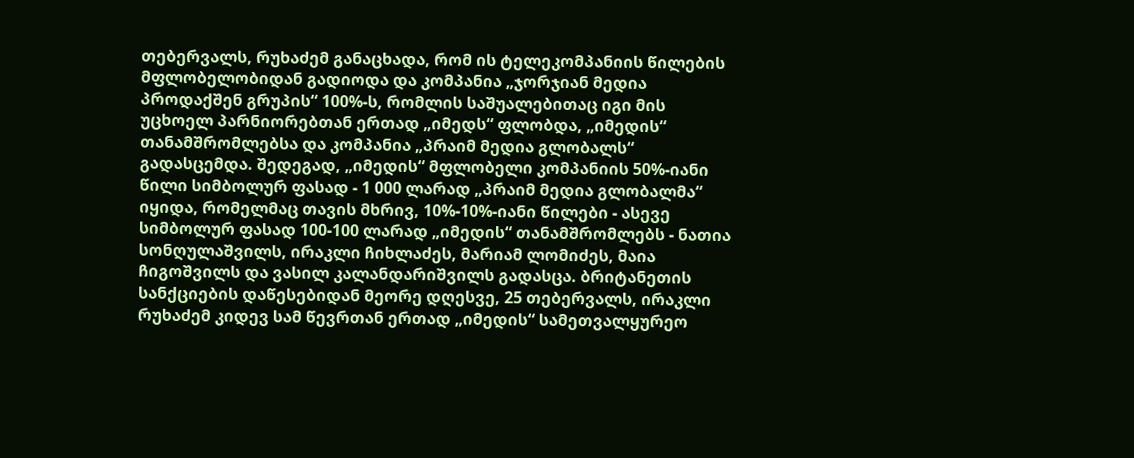თებერვალს, რუხაძემ განაცხადა, რომ ის ტელეკომპანიის წილების მფლობელობიდან გადიოდა და კომპანია „ჯორჯიან მედია პროდაქშენ გრუპის“ 100%-ს, რომლის საშუალებითაც იგი მის  უცხოელ პარნიორებთან ერთად „იმედს“ ფლობდა, „იმედის“ თანამშრომლებსა და კომპანია „პრაიმ მედია გლობალს“ გადასცემდა. შედეგად, „იმედის“ მფლობელი კომპანიის 50%-იანი წილი სიმბოლურ ფასად - 1 000 ლარად „პრაიმ მედია გლობალმა“ იყიდა, რომელმაც თავის მხრივ, 10%-10%-იანი წილები - ასევე სიმბოლურ ფასად 100-100 ლარად „იმედის“ თანამშრომლებს - ნათია სონღულაშვილს, ირაკლი ჩიხლაძეს, მარიამ ლომიძეს, მაია ჩიგოშვილს და ვასილ კალანდარიშვილს გადასცა. ბრიტანეთის სანქციების დაწესებიდან მეორე დღესვე, 25 თებერვალს, ირაკლი რუხაძემ კიდევ სამ წევრთან ერთად „იმედის“ სამეთვალყურეო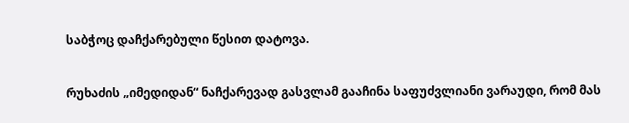საბჭოც დაჩქარებული წესით დატოვა.

რუხაძის „იმედიდან“ ნაჩქარევად გასვლამ გააჩინა საფუძვლიანი ვარაუდი, რომ მას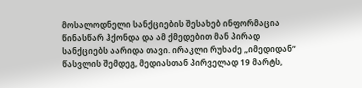მოსალოდნელი სანქციების შესახებ ინფორმაცია წინასწარ ჰქონდა და ამ ქმედებით მან პირად სანქციებს აარიდა თავი. ირაკლი რუხაძე „იმედიდან“ წასვლის შემდეგ, მედიასთან პირველად 19 მარტს,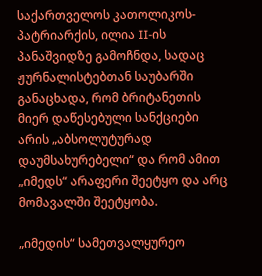საქართველოს კათოლიკოს-პატრიარქის, ილია II-ის პანაშვიდზე გამოჩნდა, სადაც ჟურნალისტებთან საუბარში განაცხადა, რომ ბრიტანეთის მიერ დაწესებული სანქციები არის „აბსოლუტურად დაუმსახურებელი“ და რომ ამით „იმედს“ არაფერი შეეტყო და არც მომავალში შეეტყობა.

„იმედის“ სამეთვალყურეო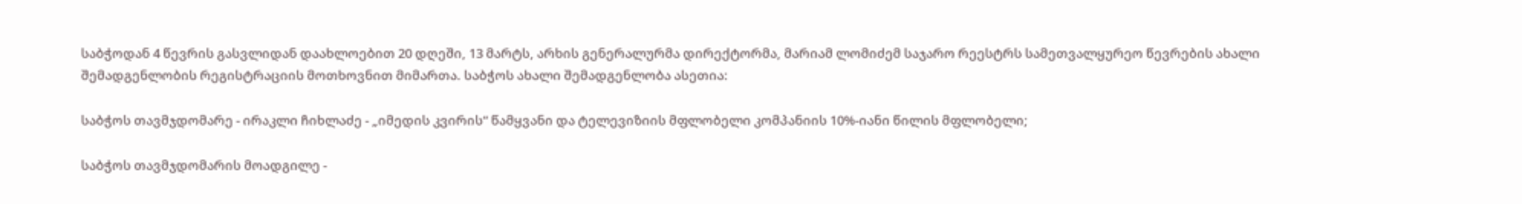საბჭოდან 4 წევრის გასვლიდან დაახლოებით 20 დღეში, 13 მარტს, არხის გენერალურმა დირექტორმა, მარიამ ლომიძემ საჯარო რეესტრს სამეთვალყურეო წევრების ახალი შემადგენლობის რეგისტრაციის მოთხოვნით მიმართა. საბჭოს ახალი შემადგენლობა ასეთია:

საბჭოს თავმჯდომარე - ირაკლი ჩიხლაძე - „იმედის კვირის“ წამყვანი და ტელევიზიის მფლობელი კომპანიის 10%-იანი წილის მფლობელი;

საბჭოს თავმჯდომარის მოადგილე -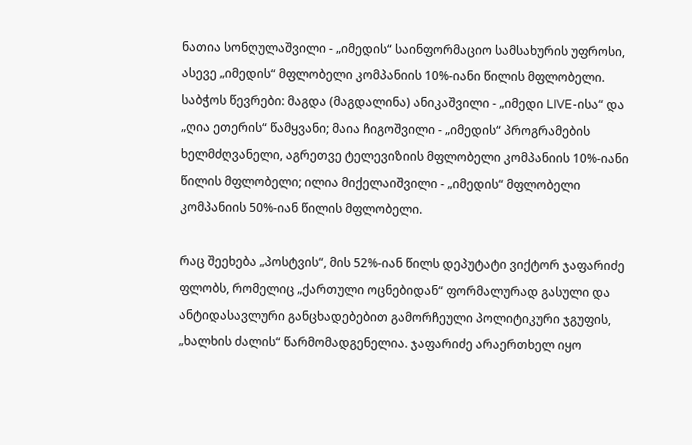ნათია სონღულაშვილი - „იმედის“ საინფორმაციო სამსახურის უფროსი, ასევე „იმედის“ მფლობელი კომპანიის 10%-იანი წილის მფლობელი. საბჭოს წევრები: მაგდა (მაგდალინა) ანიკაშვილი - „იმედი LIVE-ისა“ და „ღია ეთერის“ წამყვანი; მაია ჩიგოშვილი - „იმედის“ პროგრამების ხელმძღვანელი, აგრეთვე ტელევიზიის მფლობელი კომპანიის 10%-იანი წილის მფლობელი; ილია მიქელაიშვილი - „იმედის“ მფლობელი კომპანიის 50%-იან წილის მფლობელი.

რაც შეეხება „პოსტვის“, მის 52%-იან წილს დეპუტატი ვიქტორ ჯაფარიძე ფლობს, რომელიც „ქართული ოცნებიდან“ ფორმალურად გასული და ანტიდასავლური განცხადებებით გამორჩეული პოლიტიკური ჯგუფის, „ხალხის ძალის“ წარმომადგენელია. ჯაფარიძე არაერთხელ იყო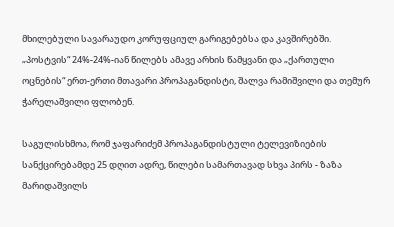მხილებული სავარაუდო კორუფციულ გარიგებებსა და კავშირებში. „პოსტვის“ 24%-24%-იან წილებს ამავე არხის წამყვანი და „ქართული ოცნების“ ერთ-ერთი მთავარი პროპაგანდისტი, შალვა რამიშვილი და თემურ ჭარელაშვილი ფლობენ.

საგულისხმოა, რომ ჯაფარიძემ პროპაგანდისტული ტელევიზიების სანქცირებამდე 25 დღით ადრე, წილები სამართავად სხვა პირს - ზაზა მარიდაშვილს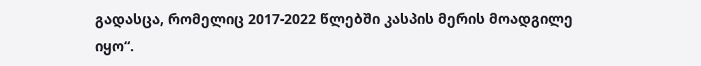გადასცა, რომელიც 2017-2022 წლებში კასპის მერის მოადგილე იყო“.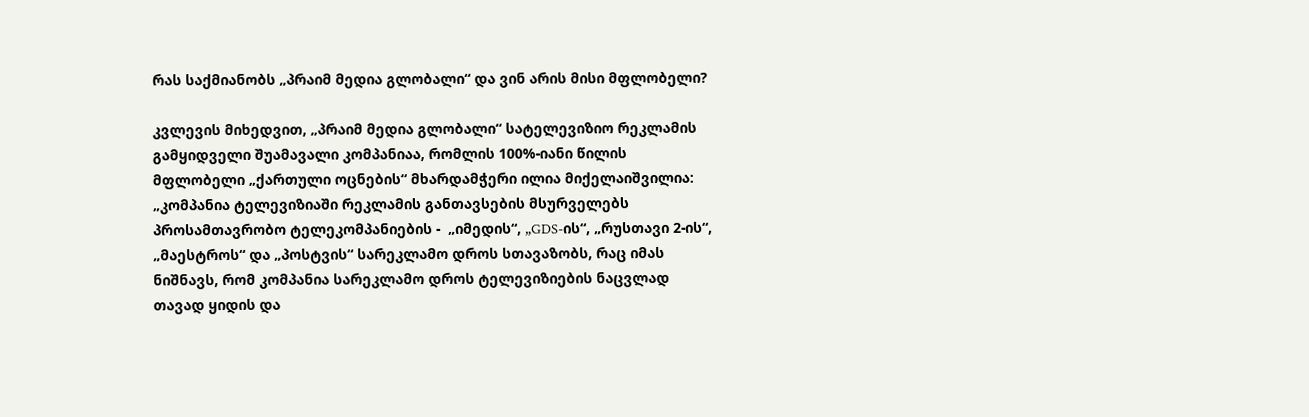რას საქმიანობს „პრაიმ მედია გლობალი“ და ვინ არის მისი მფლობელი?

კვლევის მიხედვით, „პრაიმ მედია გლობალი“ სატელევიზიო რეკლამის გამყიდველი შუამავალი კომპანიაა, რომლის 100%-იანი წილის მფლობელი „ქართული ოცნების“ მხარდამჭერი ილია მიქელაიშვილია: „კომპანია ტელევიზიაში რეკლამის განთავსების მსურველებს პროსამთავრობო ტელეკომპანიების -  „იმედის“, „GDS-ის“, „რუსთავი 2-ის“, „მაესტროს“ და „პოსტვის“ სარეკლამო დროს სთავაზობს, რაც იმას ნიშნავს, რომ კომპანია სარეკლამო დროს ტელევიზიების ნაცვლად თავად ყიდის და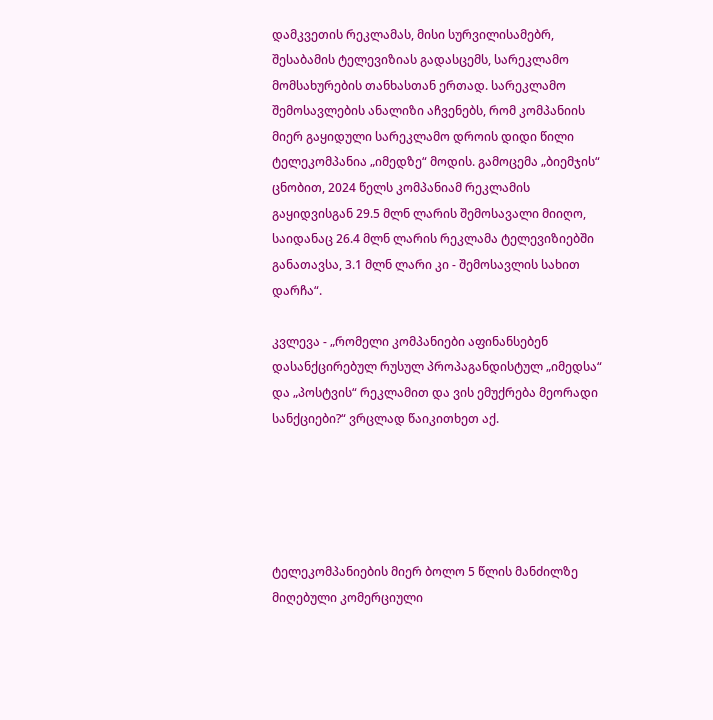დამკვეთის რეკლამას, მისი სურვილისამებრ, შესაბამის ტელევიზიას გადასცემს, სარეკლამო მომსახურების თანხასთან ერთად. სარეკლამო შემოსავლების ანალიზი აჩვენებს, რომ კომპანიის მიერ გაყიდული სარეკლამო დროის დიდი წილი ტელეკომპანია „იმედზე“ მოდის. გამოცემა „ბიემჯის“ ცნობით, 2024 წელს კომპანიამ რეკლამის გაყიდვისგან 29.5 მლნ ლარის შემოსავალი მიიღო, საიდანაც 26.4 მლნ ლარის რეკლამა ტელევიზიებში განათავსა, 3.1 მლნ ლარი კი - შემოსავლის სახით დარჩა“.

კვლევა - „რომელი კომპანიები აფინანსებენ დასანქცირებულ რუსულ პროპაგანდისტულ „იმედსა“ და „პოსტვის“ რეკლამით და ვის ემუქრება მეორადი სანქციები?“ ვრცლად წაიკითხეთ აქ.





ტელეკომპანიების მიერ ბოლო 5 წლის მანძილზე მიღებული კომერციული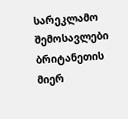სარეკლამო შემოსავლები
ბრიტანეთის მიერ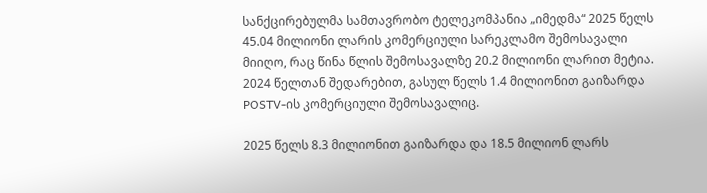სანქცირებულმა სამთავრობო ტელეკომპანია „იმედმა“ 2025 წელს 45.04 მილიონი ლარის კომერციული სარეკლამო შემოსავალი მიიღო, რაც წინა წლის შემოსავალზე 20.2 მილიონი ლარით მეტია. 2024 წელთან შედარებით, გასულ წელს 1.4 მილიონით გაიზარდა POSTV-ის კომერციული შემოსავალიც.

2025 წელს 8.3 მილიონით გაიზარდა და 18.5 მილიონ ლარს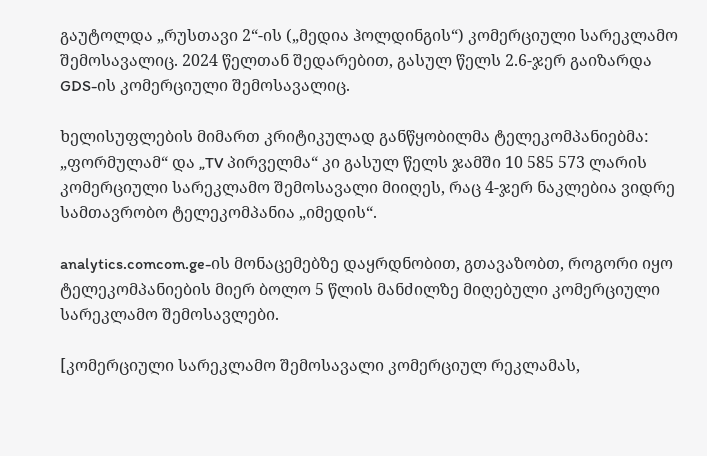გაუტოლდა „რუსთავი 2“-ის („მედია ჰოლდინგის“) კომერციული სარეკლამო შემოსავალიც. 2024 წელთან შედარებით, გასულ წელს 2.6-ჯერ გაიზარდა GDS-ის კომერციული შემოსავალიც.

ხელისუფლების მიმართ კრიტიკულად განწყობილმა ტელეკომპანიებმა: „ფორმულამ“ და „TV პირველმა“ კი გასულ წელს ჯამში 10 585 573 ლარის კომერციული სარეკლამო შემოსავალი მიიღეს, რაც 4-ჯერ ნაკლებია ვიდრე სამთავრობო ტელეკომპანია „იმედის“.

analytics.comcom.ge-ის მონაცემებზე დაყრდნობით, გთავაზობთ, როგორი იყო ტელეკომპანიების მიერ ბოლო 5 წლის მანძილზე მიღებული კომერციული სარეკლამო შემოსავლები.

[კომერციული სარეკლამო შემოსავალი კომერციულ რეკლამას,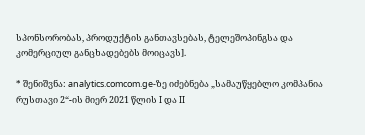სპონსორობას, პროდუქტის განთავსებას, ტელეშოპინგსა და კომერციულ განცხადებებს მოიცავს].

* შენიშვნა: analytics.comcom.ge-ზე იძებნება „სამაუწყებლო კომპანია რუსთავი 2“-ის მიერ 2021 წლის I და II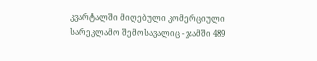კვარტალში მიღებული კომერციული სარეკლამო შემოსავალიც - ჯამში 489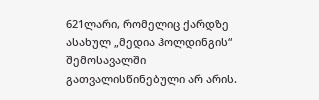621ლარი, რომელიც ქარდზე ასახულ „მედია ჰოლდინგის“ შემოსავალში გათვალისწინებული არ არის.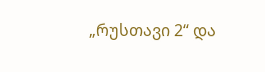„რუსთავი 2“ და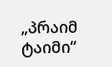„პრაიმ ტაიმი“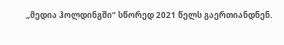„მედია ჰოლდინგში“ სწორედ 2021 წელს გაერთიანდნენ.